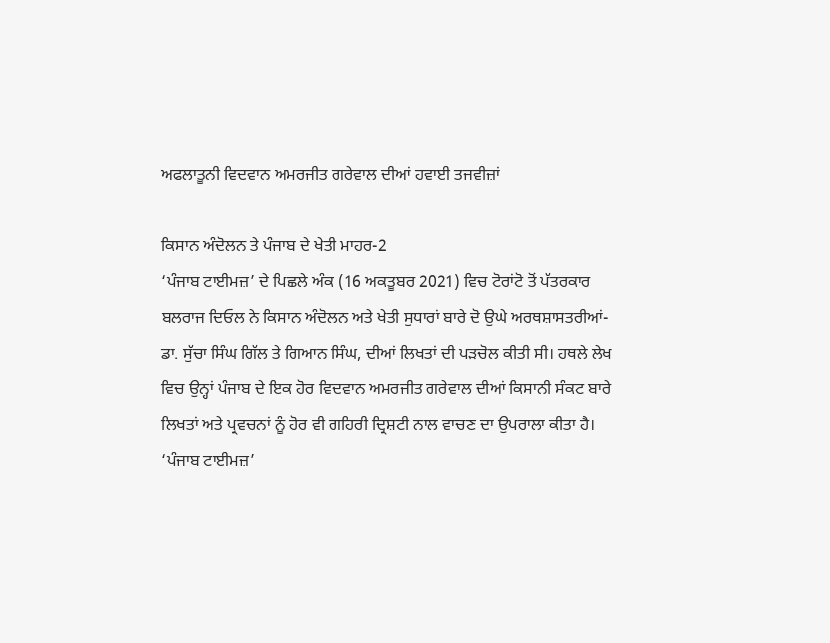ਅਫਲਾਤੂਨੀ ਵਿਦਵਾਨ ਅਮਰਜੀਤ ਗਰੇਵਾਲ ਦੀਆਂ ਹਵਾਈ ਤਜਵੀਜ਼ਾਂ

ਕਿਸਾਨ ਅੰਦੋਲਨ ਤੇ ਪੰਜਾਬ ਦੇ ਖੇਤੀ ਮਾਹਰ-2
‘ਪੰਜਾਬ ਟਾਈਮਜ਼’ ਦੇ ਪਿਛਲੇ ਅੰਕ (16 ਅਕਤੂਬਰ 2021) ਵਿਚ ਟੋਰਾਂਟੋ ਤੋਂ ਪੱਤਰਕਾਰ ਬਲਰਾਜ ਦਿਓਲ ਨੇ ਕਿਸਾਨ ਅੰਦੋਲਨ ਅਤੇ ਖੇਤੀ ਸੁਧਾਰਾਂ ਬਾਰੇ ਦੋ ਉਘੇ ਅਰਥਸ਼ਾਸਤਰੀਆਂ- ਡਾ. ਸੁੱਚਾ ਸਿੰਘ ਗਿੱਲ ਤੇ ਗਿਆਨ ਸਿੰਘ, ਦੀਆਂ ਲਿਖਤਾਂ ਦੀ ਪੜਚੋਲ ਕੀਤੀ ਸੀ। ਹਥਲੇ ਲੇਖ ਵਿਚ ਉਨ੍ਹਾਂ ਪੰਜਾਬ ਦੇ ਇਕ ਹੋਰ ਵਿਦਵਾਨ ਅਮਰਜੀਤ ਗਰੇਵਾਲ ਦੀਆਂ ਕਿਸਾਨੀ ਸੰਕਟ ਬਾਰੇ ਲਿਖਤਾਂ ਅਤੇ ਪ੍ਰਵਚਨਾਂ ਨੂੰ ਹੋਰ ਵੀ ਗਹਿਰੀ ਦ੍ਰਿਸ਼ਟੀ ਨਾਲ ਵਾਚਣ ਦਾ ਉਪਰਾਲਾ ਕੀਤਾ ਹੈ। ‘ਪੰਜਾਬ ਟਾਈਮਜ਼’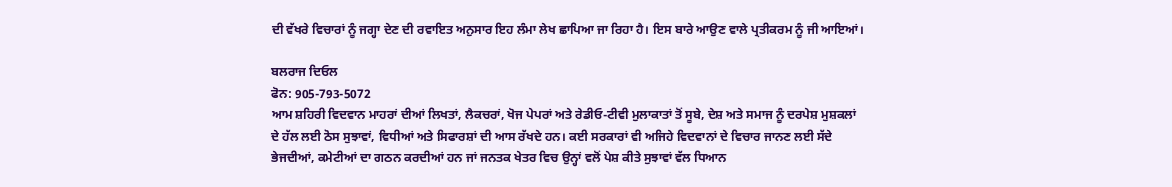ਦੀ ਵੱਖਰੇ ਵਿਚਾਰਾਂ ਨੂੰ ਜਗ੍ਹਾ ਦੇਣ ਦੀ ਰਵਾਇਤ ਅਨੁਸਾਰ ਇਹ ਲੰਮਾ ਲੇਖ ਛਾਪਿਆ ਜਾ ਰਿਹਾ ਹੈ। ਇਸ ਬਾਰੇ ਆਉਣ ਵਾਲੇ ਪ੍ਰਤੀਕਰਮ ਨੂੰ ਜੀ ਆਇਆਂ।

ਬਲਰਾਜ ਦਿਓਲ
ਫੋਨ: 905-793-5072
ਆਮ ਸ਼ਹਿਰੀ ਵਿਦਵਾਨ ਮਾਹਰਾਂ ਦੀਆਂ ਲਿਖਤਾਂ, ਲੈਕਚਰਾਂ, ਖੋਜ ਪੇਪਰਾਂ ਅਤੇ ਰੇਡੀਓ-ਟੀਵੀ ਮੁਲਾਕਾਤਾਂ ਤੋਂ ਸੂਬੇ, ਦੇਸ਼ ਅਤੇ ਸਮਾਜ ਨੂੰ ਦਰਪੇਸ਼ ਮੁਸ਼ਕਲਾਂ ਦੇ ਹੱਲ ਲਈ ਠੋਸ ਸੁਝਾਵਾਂ, ਵਿਧੀਆਂ ਅਤੇ ਸਿਫਾਰਸ਼ਾਂ ਦੀ ਆਸ ਰੱਖਦੇ ਹਨ। ਕਈ ਸਰਕਾਰਾਂ ਵੀ ਅਜਿਹੇ ਵਿਦਵਾਨਾਂ ਦੇ ਵਿਚਾਰ ਜਾਨਣ ਲਈ ਸੱਦੇ ਭੇਜਦੀਆਂ, ਕਮੇਟੀਆਂ ਦਾ ਗਠਨ ਕਰਦੀਆਂ ਹਨ ਜਾਂ ਜਨਤਕ ਖੇਤਰ ਵਿਚ ਉਨ੍ਹਾਂ ਵਲੋਂ ਪੇਸ਼ ਕੀਤੇ ਸੁਝਾਵਾਂ ਵੱਲ ਧਿਆਨ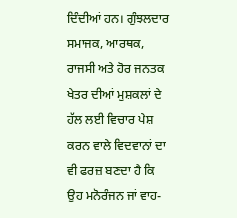ਦਿੰਦੀਆਂ ਹਨ। ਗੁੰਝਲਦਾਰ ਸਮਾਜਕ, ਆਰਥਕ, ਰਾਜਸੀ ਅਤੇ ਹੋਰ ਜਨਤਕ ਖੇਤਰ ਦੀਆਂ ਮੁਸ਼ਕਲਾਂ ਦੇ ਹੱਲ ਲਈ ਵਿਚਾਰ ਪੇਸ਼ ਕਰਨ ਵਾਲੇ ਵਿਦਵਾਨਾਂ ਦਾ ਵੀ ਫਰਜ਼ ਬਣਦਾ ਹੈ ਕਿ ਉਹ ਮਨੋਰੰਜਨ ਜਾਂ ਵਾਹ-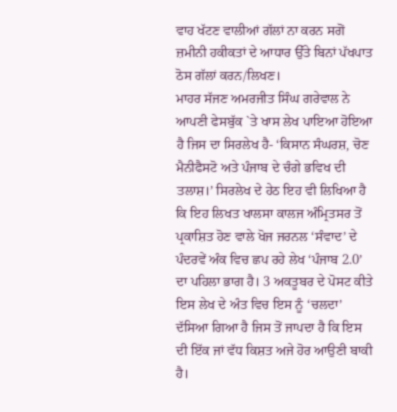ਵਾਹ ਖੱਟਣ ਵਾਲੀਆਂ ਗੱਲਾਂ ਨਾ ਕਰਨ ਸਗੋਂ ਜ਼ਮੀਨੀ ਹਕੀਕਤਾਂ ਦੇ ਆਧਾਰ ਉੱਤੇ ਬਿਨਾਂ ਪੱਖਪਾਤ ਠੋਸ ਗੱਲਾਂ ਕਰਨ/ਲਿਖਣ।
ਮਾਹਰ ਸੱਜਣ ਅਮਰਜੀਤ ਸਿੰਘ ਗਰੇਵਾਲ ਨੇ ਆਪਣੀ ਫੇਸਬੁੱਕ `ਤੇ ਖਾਸ ਲੇਖ ਪਾਇਆ ਹੋਇਆ ਹੈ ਜਿਸ ਦਾ ਸਿਰਲੇਖ ਹੈ- ‘ਕਿਸਾਨ ਸੰਘਰਸ਼, ਚੋਣ ਮੈਨੀਫੈਸਟੋ ਅਤੇ ਪੰਜਾਬ ਦੇ ਚੰਗੇ ਭਵਿਖ ਦੀ ਤਲਾਸ਼।’ ਸਿਰਲੇਖ ਦੇ ਹੇਠ ਇਹ ਵੀ ਲਿਖਿਆ ਹੈ ਕਿ ਇਹ ਲਿਖਤ ਖਾਲਸਾ ਕਾਲਜ ਅੰਮ੍ਰਿਤਸਰ ਤੋਂ ਪ੍ਰਕਾਸ਼ਿਤ ਹੋਣ ਵਾਲੇ ਖੋਜ ਜਰਨਲ ‘ਸੰਵਾਦ’ ਦੇ ਪੰਦਰਵੇਂ ਅੰਕ ਵਿਚ ਛਪ ਰਹੇ ਲੇਖ ‘ਪੰਜਾਬ 2.0’ ਦਾ ਪਹਿਲਾ ਭਾਗ ਹੈ। 3 ਅਕਤੂਬਰ ਦੇ ਪੋਸਟ ਕੀਤੇ ਇਸ ਲੇਖ ਦੇ ਅੰਤ ਵਿਚ ਇਸ ਨੂੰ ‘ਚਲਦਾ’ ਦੱਸਿਆ ਗਿਆ ਹੈ ਜਿਸ ਤੋਂ ਜਾਪਦਾ ਹੈ ਕਿ ਇਸ ਦੀ ਇੱਕ ਜਾਂ ਵੱਧ ਕਿਸ਼ਤ ਅਜੇ ਹੋਰ ਆਉਣੀ ਬਾਕੀ ਹੈ।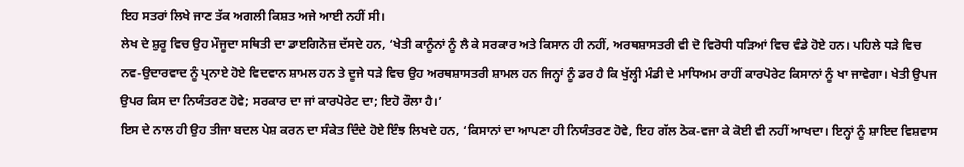ਇਹ ਸਤਰਾਂ ਲਿਖੇ ਜਾਣ ਤੱਕ ਅਗਲੀ ਕਿਸ਼ਤ ਅਜੇ ਆਈ ਨਹੀਂ ਸੀ।
ਲੇਖ ਦੇ ਸ਼ੁਰੂ ਵਿਚ ਉਹ ਮੌਜੂਦਾ ਸਥਿਤੀ ਦਾ ਡਾੲਗਿਨੋਜ਼ ਦੱਸਦੇ ਹਨ, ‘ਖੇਤੀ ਕਾਨੂੰਨਾਂ ਨੂੰ ਲੈ ਕੇ ਸਰਕਾਰ ਅਤੇ ਕਿਸਾਨ ਹੀ ਨਹੀਂ, ਅਰਥਸ਼ਾਸਤਰੀ ਵੀ ਦੋ ਵਿਰੋਧੀ ਧੜਿਆਂ ਵਿਚ ਵੰਡੇ ਹੋਏ ਹਨ। ਪਹਿਲੇ ਧੜੇ ਵਿਚ ਨਵ-ਉਦਾਰਵਾਦ ਨੂੰ ਪ੍ਰਨਾਏ ਹੋਏ ਵਿਦਵਾਨ ਸ਼ਾਮਲ ਹਨ ਤੇ ਦੂਜੇ ਧੜੇ ਵਿਚ ਉਹ ਅਰਥਸ਼ਾਸਤਰੀ ਸ਼ਾਮਲ ਹਨ ਜਿਨ੍ਹਾਂ ਨੂੰ ਡਰ ਹੈ ਕਿ ਖੁੱਲ੍ਹੀ ਮੰਡੀ ਦੇ ਮਾਧਿਅਮ ਰਾਹੀਂ ਕਾਰਪੋਰੇਟ ਕਿਸਾਨਾਂ ਨੂੰ ਖਾ ਜਾਵੇਗਾ। ਖੇਤੀ ਉਪਜ ਉਪਰ ਕਿਸ ਦਾ ਨਿਯੰਤਰਣ ਹੋਵੇ; ਸਰਕਾਰ ਦਾ ਜਾਂ ਕਾਰਪੋਰੇਟ ਦਾ; ਇਹੋ ਰੌਲਾ ਹੈ।’
ਇਸ ਦੇ ਨਾਲ ਹੀ ਉਹ ਤੀਜਾ ਬਦਲ ਪੇਸ਼ ਕਰਨ ਦਾ ਸੰਕੇਤ ਦਿੰਦੇ ਹੋਏ ਇੰਝ ਲਿਖਦੇ ਹਨ, ‘ਕਿਸਾਨਾਂ ਦਾ ਆਪਣਾ ਹੀ ਨਿਯੰਤਰਣ ਹੋਵੇ, ਇਹ ਗੱਲ ਠੋਕ-ਵਜਾ ਕੇ ਕੋਈ ਵੀ ਨਹੀਂ ਆਖਦਾ। ਇਨ੍ਹਾਂ ਨੂੰ ਸ਼ਾਇਦ ਵਿਸ਼ਵਾਸ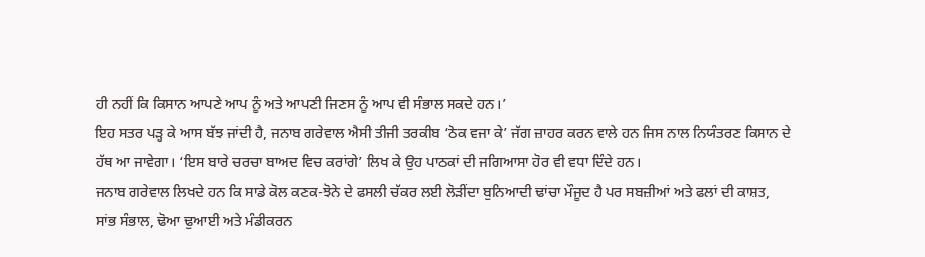ਹੀ ਨਹੀਂ ਕਿ ਕਿਸਾਨ ਆਪਣੇ ਆਪ ਨੂੰ ਅਤੇ ਆਪਣੀ ਜਿਣਸ ਨੂੰ ਆਪ ਵੀ ਸੰਭਾਲ ਸਕਦੇ ਹਨ।’
ਇਹ ਸਤਰ ਪੜ੍ਹ ਕੇ ਆਸ ਬੱਝ ਜਾਂਦੀ ਹੈ, ਜਨਾਬ ਗਰੇਵਾਲ ਐਸੀ ਤੀਜੀ ਤਰਕੀਬ ‘ਠੋਕ ਵਜਾ ਕੇ’ ਜੱਗ ਜ਼ਾਹਰ ਕਰਨ ਵਾਲੇ ਹਨ ਜਿਸ ਨਾਲ ਨਿਯੰਤਰਣ ਕਿਸਾਨ ਦੇ ਹੱਥ ਆ ਜਾਵੇਗਾ। ‘ਇਸ ਬਾਰੇ ਚਰਚਾ ਬਾਅਦ ਵਿਚ ਕਰਾਂਗੇ’ ਲਿਖ ਕੇ ਉਹ ਪਾਠਕਾਂ ਦੀ ਜਗਿਆਸਾ ਹੋਰ ਵੀ ਵਧਾ ਦਿੰਦੇ ਹਨ।
ਜਨਾਬ ਗਰੇਵਾਲ ਲਿਖਦੇ ਹਨ ਕਿ ਸਾਡੇ ਕੋਲ ਕਣਕ-ਝੋਨੇ ਦੇ ਫਸਲੀ ਚੱਕਰ ਲਈ ਲੋੜੀਂਦਾ ਬੁਨਿਆਦੀ ਢਾਂਚਾ ਮੌਜੂਦ ਹੈ ਪਰ ਸਬਜ਼ੀਆਂ ਅਤੇ ਫਲਾਂ ਦੀ ਕਾਸ਼ਤ, ਸਾਂਭ ਸੰਭਾਲ, ਢੋਆ ਢੁਆਈ ਅਤੇ ਮੰਡੀਕਰਨ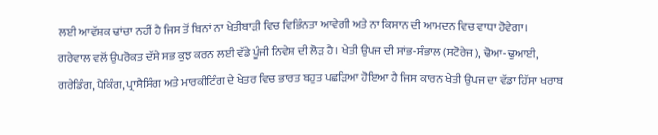ਲਈ ਆਵੱਸ਼ਕ ਢਾਂਚਾ ਨਹੀਂ ਹੈ ਜਿਸ ਤੋਂ ਬਿਨਾਂ ਨਾ ਖੇਤੀਬਾੜੀ ਵਿਚ ਵਿਭਿੰਨਤਾ ਆਵੇਗੀ ਅਤੇ ਨਾ ਕਿਸਾਨ ਦੀ ਆਮਦਨ ਵਿਚ ਵਾਧਾ ਹੋਵੇਗਾ।
ਗਰੇਵਾਲ ਵਲੋਂ ਉਪਰੋਕਤ ਦੱਸੇ ਸਭ ਕੁਝ ਕਰਨ ਲਈ ਵੱਡੇ ਪੂੰਜੀ ਨਿਵੇਸ਼ ਦੀ ਲੋੜ ਹੈ। ਖੇਤੀ ਉਪਜ ਦੀ ਸਾਂਭ-ਸੰਭਾਲ (ਸਟੋਰੇਜ), ਢੋਆ-ਢੁਆਈ, ਗਰੇਡਿੰਗ, ਪੈਕਿੰਗ, ਪ੍ਰਾਸੈਸਿੰਗ ਅਤੇ ਮਾਰਕੀਟਿੰਗ ਦੇ ਖੇਤਰ ਵਿਚ ਭਾਰਤ ਬਹੁਤ ਪਛੜਿਆ ਹੋਇਆ ਹੈ ਜਿਸ ਕਾਰਨ ਖੇਤੀ ਉਪਜ ਦਾ ਵੱਡਾ ਹਿੱਸਾ ਖਰਾਬ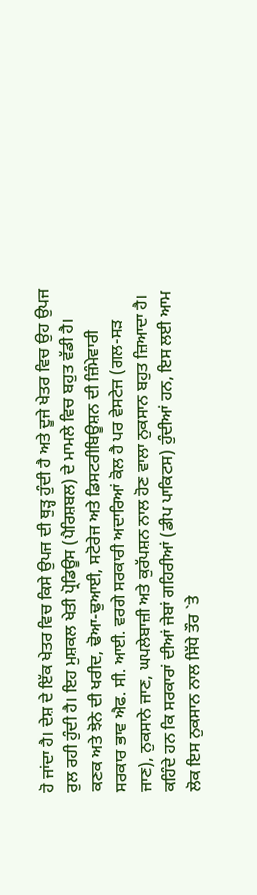ਹੋ ਜਾਂਦਾ ਹੈ। ਦੇਸ਼ ਦੇ ਇੱਕ ਖੇਤਰ ਵਿਚ ਕਿਸੇ ਉਪਜ ਦੀ ਥੁੜ੍ਹ ਹੁੰਦੀ ਹੈ ਅਤੇ ਦੂਜੇ ਖੇਤਰ ਵਿਚ ਉਹ ਉਪਜ ਰੁਲ ਰਹੀ ਹੁੰਦੀ ਹੈ। ਇਹ ਮੁਸ਼ਕਲ ਖੇਤੀ ਪ੍ਰੋਡਿਊਸ (ਪੈਰਿਸ਼ਬਲ) ਦੇ ਮਾਮਲੇ ਵਿਚ ਬਹੁਤ ਵੱਡੀ ਹੈ। ਕਣਕ ਅਤੇ ਝੋਨੇ ਦੀ ਖਰੀਦ, ਢੋਆ-ਢੁਆਈ, ਸਟੋਰੇਜ ਅਤੇ ਡਿਸਟਰੀਬਿਊਸ਼ਨ ਦੀ ਜ਼ਿੰਮੇਵਾਰੀ ਸਰਕਾਰ ਭਾਵ ਐਫ. ਸੀ. ਆਈ. ਵਰਗੇ ਸਰਕਾਰੀ ਅਦਾਰਿਆਂ ਕੋਲ ਹੈ ਪਰ ਵੇਸਟੇਜ (ਗਲ-ਸੜ ਜਾਣ), ਨੁਕਸਾਨੇ ਜਾਣ, ਘਪਲੇਬਾਜ਼ੀ ਅਤੇ ਕੁਰੱਪਸ਼ਨ ਨਾਲ ਹੋਣ ਵਾਲਾ ਨੁਕਸਾਨ ਬਹੁਤ ਜ਼ਿਆਦਾ ਹੈ। ਕਹਿੰਦੇ ਹਨ ਕਿ ਸਰਕਾਰਾਂ ਦੀਆਂ ਜੇਬਾਂ ਗਹਿਰੀਆਂ (ਡੀਪ ਪਾਕਿਟਸ) ਹੁੰਦੀਆਂ ਹਨ, ਇਸ ਲਈ ਆਮ ਲੋਕ ਇਸ ਨੁਕਸਾਨ ਨਾਲ ਸਿੱਧੇ ਤੌਰ `ਤੇ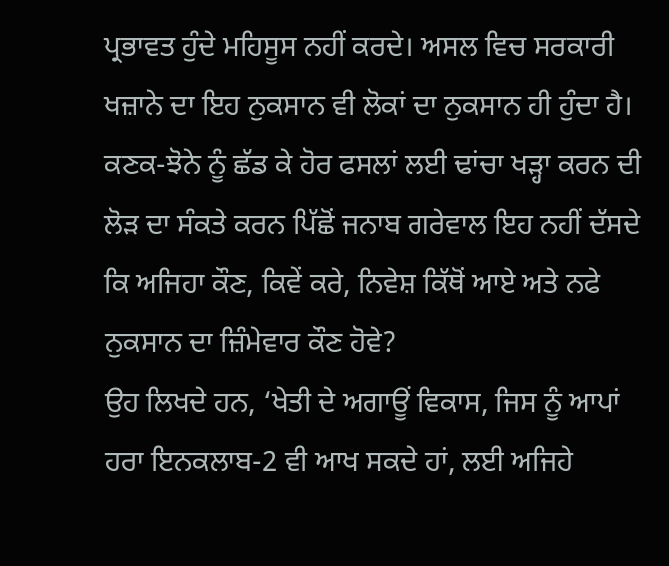ਪ੍ਰਭਾਵਤ ਹੁੰਦੇ ਮਹਿਸੂਸ ਨਹੀਂ ਕਰਦੇ। ਅਸਲ ਵਿਚ ਸਰਕਾਰੀ ਖਜ਼ਾਨੇ ਦਾ ਇਹ ਨੁਕਸਾਨ ਵੀ ਲੋਕਾਂ ਦਾ ਨੁਕਸਾਨ ਹੀ ਹੁੰਦਾ ਹੈ।
ਕਣਕ-ਝੋਨੇ ਨੂੰ ਛੱਡ ਕੇ ਹੋਰ ਫਸਲਾਂ ਲਈ ਢਾਂਚਾ ਖੜ੍ਹਾ ਕਰਨ ਦੀ ਲੋੜ ਦਾ ਸੰਕਤੇ ਕਰਨ ਪਿੱਛੋਂ ਜਨਾਬ ਗਰੇਵਾਲ ਇਹ ਨਹੀਂ ਦੱਸਦੇ ਕਿ ਅਜਿਹਾ ਕੌਣ, ਕਿਵੇਂ ਕਰੇ, ਨਿਵੇਸ਼ ਕਿੱਥੋਂ ਆਏ ਅਤੇ ਨਫੇ ਨੁਕਸਾਨ ਦਾ ਜ਼ਿੰਮੇਵਾਰ ਕੌਣ ਹੋਵੇ?
ਉਹ ਲਿਖਦੇ ਹਨ, ‘ਖੇਤੀ ਦੇ ਅਗਾਊਂ ਵਿਕਾਸ, ਜਿਸ ਨੂੰ ਆਪਾਂ ਹਰਾ ਇਨਕਲਾਬ-2 ਵੀ ਆਖ ਸਕਦੇ ਹਾਂ, ਲਈ ਅਜਿਹੇ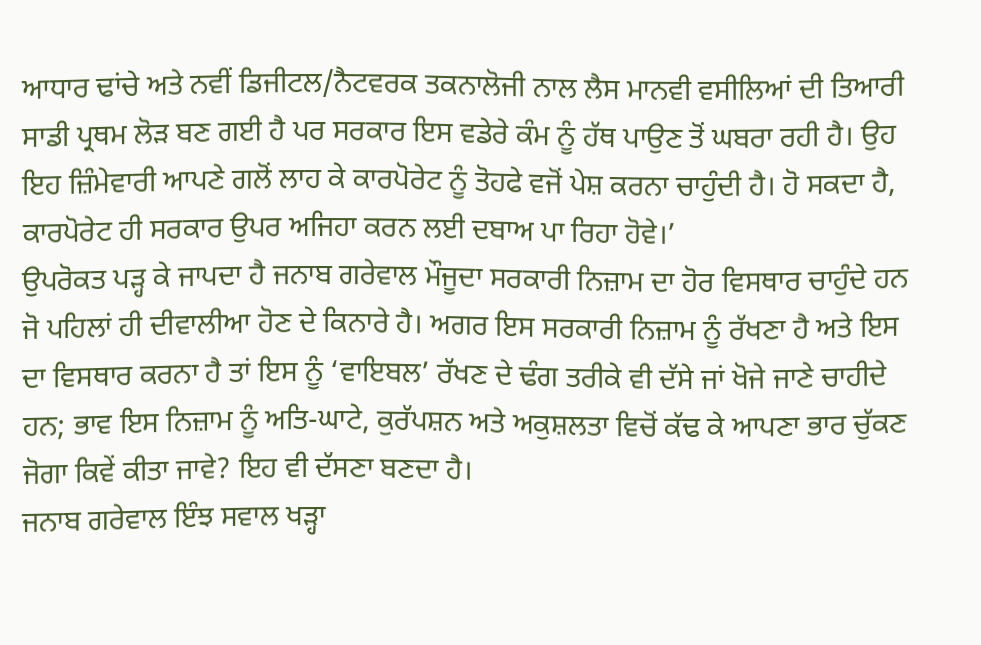ਆਧਾਰ ਢਾਂਚੇ ਅਤੇ ਨਵੀਂ ਡਿਜੀਟਲ/ਨੈਟਵਰਕ ਤਕਨਾਲੋਜੀ ਨਾਲ ਲੈਸ ਮਾਨਵੀ ਵਸੀਲਿਆਂ ਦੀ ਤਿਆਰੀ ਸਾਡੀ ਪ੍ਰਥਮ ਲੋੜ ਬਣ ਗਈ ਹੈ ਪਰ ਸਰਕਾਰ ਇਸ ਵਡੇਰੇ ਕੰਮ ਨੂੰ ਹੱਥ ਪਾਉਣ ਤੋਂ ਘਬਰਾ ਰਹੀ ਹੈ। ਉਹ ਇਹ ਜ਼ਿੰਮੇਵਾਰੀ ਆਪਣੇ ਗਲੋਂ ਲਾਹ ਕੇ ਕਾਰਪੋਰੇਟ ਨੂੰ ਤੋਹਫੇ ਵਜੋਂ ਪੇਸ਼ ਕਰਨਾ ਚਾਹੁੰਦੀ ਹੈ। ਹੋ ਸਕਦਾ ਹੈ, ਕਾਰਪੋਰੇਟ ਹੀ ਸਰਕਾਰ ਉਪਰ ਅਜਿਹਾ ਕਰਨ ਲਈ ਦਬਾਅ ਪਾ ਰਿਹਾ ਹੋਵੇ।’
ਉਪਰੋਕਤ ਪੜ੍ਹ ਕੇ ਜਾਪਦਾ ਹੈ ਜਨਾਬ ਗਰੇਵਾਲ ਮੌਜੂਦਾ ਸਰਕਾਰੀ ਨਿਜ਼ਾਮ ਦਾ ਹੋਰ ਵਿਸਥਾਰ ਚਾਹੁੰਦੇ ਹਨ ਜੋ ਪਹਿਲਾਂ ਹੀ ਦੀਵਾਲੀਆ ਹੋਣ ਦੇ ਕਿਨਾਰੇ ਹੈ। ਅਗਰ ਇਸ ਸਰਕਾਰੀ ਨਿਜ਼ਾਮ ਨੂੰ ਰੱਖਣਾ ਹੈ ਅਤੇ ਇਸ ਦਾ ਵਿਸਥਾਰ ਕਰਨਾ ਹੈ ਤਾਂ ਇਸ ਨੂੰ ‘ਵਾਇਬਲ’ ਰੱਖਣ ਦੇ ਢੰਗ ਤਰੀਕੇ ਵੀ ਦੱਸੇ ਜਾਂ ਖੋਜੇ ਜਾਣੇ ਚਾਹੀਦੇ ਹਨ; ਭਾਵ ਇਸ ਨਿਜ਼ਾਮ ਨੂੰ ਅਤਿ-ਘਾਟੇ, ਕੁਰੱਪਸ਼ਨ ਅਤੇ ਅਕੁਸ਼ਲਤਾ ਵਿਚੋਂ ਕੱਢ ਕੇ ਆਪਣਾ ਭਾਰ ਚੁੱਕਣ ਜੋਗਾ ਕਿਵੇਂ ਕੀਤਾ ਜਾਵੇ? ਇਹ ਵੀ ਦੱਸਣਾ ਬਣਦਾ ਹੈ।
ਜਨਾਬ ਗਰੇਵਾਲ ਇੰਝ ਸਵਾਲ ਖੜ੍ਹਾ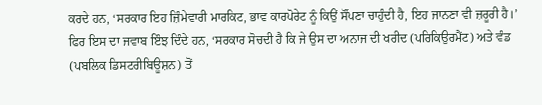ਕਰਦੇ ਹਨ, ‘ਸਰਕਾਰ ਇਹ ਜ਼ਿੰਮੇਵਾਰੀ ਮਾਰਕਿਟ, ਭਾਵ ਕਾਰਪੋਰੇਟ ਨੂੰ ਕਿਉਂ ਸੌਂਪਣਾ ਚਾਹੁੰਦੀ ਹੈ, ਇਹ ਜਾਨਣਾ ਵੀ ਜ਼ਰੂਰੀ ਹੈ।’ ਫਿਰ ਇਸ ਦਾ ਜਵਾਬ ਇੰਝ ਦਿੰਦੇ ਹਨ, ‘ਸਰਕਾਰ ਸੋਚਦੀ ਹੈ ਕਿ ਜੇ ਉਸ ਦਾ ਅਨਾਜ ਦੀ ਖਰੀਦ (ਪਰਿਕਿਉਰਮੈਂਟ) ਅਤੇ ਵੰਡ (ਪਬਲਿਕ ਡਿਸਟਰੀਬਿਊਸ਼ਨ) ਤੋਂ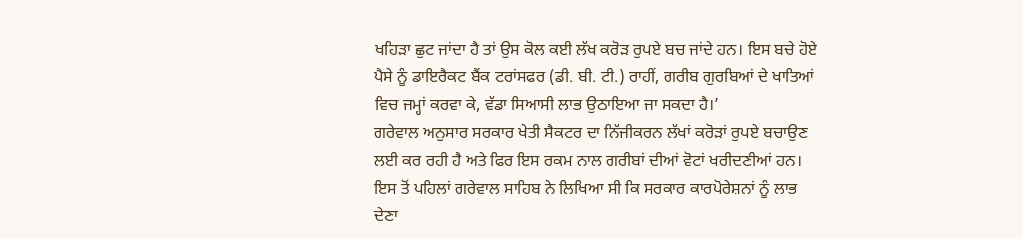ਖਹਿੜਾ ਛੁਟ ਜਾਂਦਾ ਹੈ ਤਾਂ ਉਸ ਕੋਲ ਕਈ ਲੱਖ ਕਰੋੜ ਰੁਪਏ ਬਚ ਜਾਂਦੇ ਹਨ। ਇਸ ਬਚੇ ਹੋਏ ਪੈਸੇ ਨੂੰ ਡਾਇਰੈਕਟ ਬੈਂਕ ਟਰਾਂਸਫਰ (ਡੀ. ਬੀ. ਟੀ.) ਰਾਹੀਂ, ਗਰੀਬ ਗੁਰਬਿਆਂ ਦੇ ਖਾਤਿਆਂ ਵਿਚ ਜਮ੍ਹਾਂ ਕਰਵਾ ਕੇ, ਵੱਡਾ ਸਿਆਸੀ ਲਾਭ ਉਠਾਇਆ ਜਾ ਸਕਦਾ ਹੈ।’
ਗਰੇਵਾਲ ਅਨੁਸਾਰ ਸਰਕਾਰ ਖੇਤੀ ਸੈਕਟਰ ਦਾ ਨਿੱਜੀਕਰਨ ਲੱਖਾਂ ਕਰੋੜਾਂ ਰੁਪਏ ਬਚਾਉਣ ਲਈ ਕਰ ਰਹੀ ਹੈ ਅਤੇ ਫਿਰ ਇਸ ਰਕਮ ਨਾਲ ਗਰੀਬਾਂ ਦੀਆਂ ਵੋਟਾਂ ਖਰੀਦਣੀਆਂ ਹਨ। ਇਸ ਤੋਂ ਪਹਿਲਾਂ ਗਰੇਵਾਲ ਸਾਹਿਬ ਨੇ ਲਿਖਿਆ ਸੀ ਕਿ ਸਰਕਾਰ ਕਾਰਪੋਰੇਸ਼ਨਾਂ ਨੂੰ ਲਾਭ ਦੇਣਾ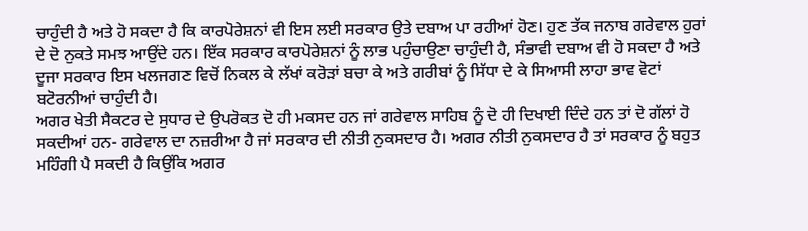ਚਾਹੁੰਦੀ ਹੈ ਅਤੇ ਹੋ ਸਕਦਾ ਹੈ ਕਿ ਕਾਰਪੋਰੇਸ਼ਨਾਂ ਵੀ ਇਸ ਲਈ ਸਰਕਾਰ ਉਤੇ ਦਬਾਅ ਪਾ ਰਹੀਆਂ ਹੋਣ। ਹੁਣ ਤੱਕ ਜਨਾਬ ਗਰੇਵਾਲ ਹੁਰਾਂ ਦੇ ਦੋ ਨੁਕਤੇ ਸਮਝ ਆਉਂਦੇ ਹਨ। ਇੱਕ ਸਰਕਾਰ ਕਾਰਪੋਰੇਸ਼ਨਾਂ ਨੂੰ ਲਾਭ ਪਹੁੰਚਾਉਣਾ ਚਾਹੁੰਦੀ ਹੈ, ਸੰਭਾਵੀ ਦਬਾਅ ਵੀ ਹੋ ਸਕਦਾ ਹੈ ਅਤੇ ਦੂਜਾ ਸਰਕਾਰ ਇਸ ਖਲਜਗਣ ਵਿਚੋਂ ਨਿਕਲ ਕੇ ਲੱਖਾਂ ਕਰੋੜਾਂ ਬਚਾ ਕੇ ਅਤੇ ਗਰੀਬਾਂ ਨੂੰ ਸਿੱਧਾ ਦੇ ਕੇ ਸਿਆਸੀ ਲਾਹਾ ਭਾਵ ਵੋਟਾਂ ਬਟੋਰਨੀਆਂ ਚਾਹੁੰਦੀ ਹੈ।
ਅਗਰ ਖੇਤੀ ਸੈਕਟਰ ਦੇ ਸੁਧਾਰ ਦੇ ਉਪਰੋਕਤ ਦੋ ਹੀ ਮਕਸਦ ਹਨ ਜਾਂ ਗਰੇਵਾਲ ਸਾਹਿਬ ਨੂੰ ਦੋ ਹੀ ਦਿਖਾਈ ਦਿੰਦੇ ਹਨ ਤਾਂ ਦੋ ਗੱਲਾਂ ਹੋ ਸਕਦੀਆਂ ਹਨ- ਗਰੇਵਾਲ ਦਾ ਨਜ਼ਰੀਆ ਹੈ ਜਾਂ ਸਰਕਾਰ ਦੀ ਨੀਤੀ ਨੁਕਸਦਾਰ ਹੈ। ਅਗਰ ਨੀਤੀ ਨੁਕਸਦਾਰ ਹੈ ਤਾਂ ਸਰਕਾਰ ਨੂੰ ਬਹੁਤ ਮਹਿੰਗੀ ਪੈ ਸਕਦੀ ਹੈ ਕਿਉਂਕਿ ਅਗਰ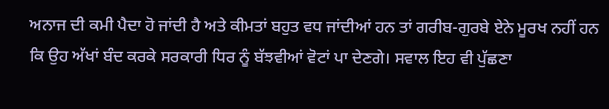ਅਨਾਜ ਦੀ ਕਮੀ ਪੈਦਾ ਹੋ ਜਾਂਦੀ ਹੈ ਅਤੇ ਕੀਮਤਾਂ ਬਹੁਤ ਵਧ ਜਾਂਦੀਆਂ ਹਨ ਤਾਂ ਗਰੀਬ-ਗੁਰਬੇ ਏਨੇ ਮੂਰਖ ਨਹੀਂ ਹਨ ਕਿ ਉਹ ਅੱਖਾਂ ਬੰਦ ਕਰਕੇ ਸਰਕਾਰੀ ਧਿਰ ਨੂੰ ਬੱਝਵੀਆਂ ਵੋਟਾਂ ਪਾ ਦੇਣਗੇ। ਸਵਾਲ ਇਹ ਵੀ ਪੁੱਛਣਾ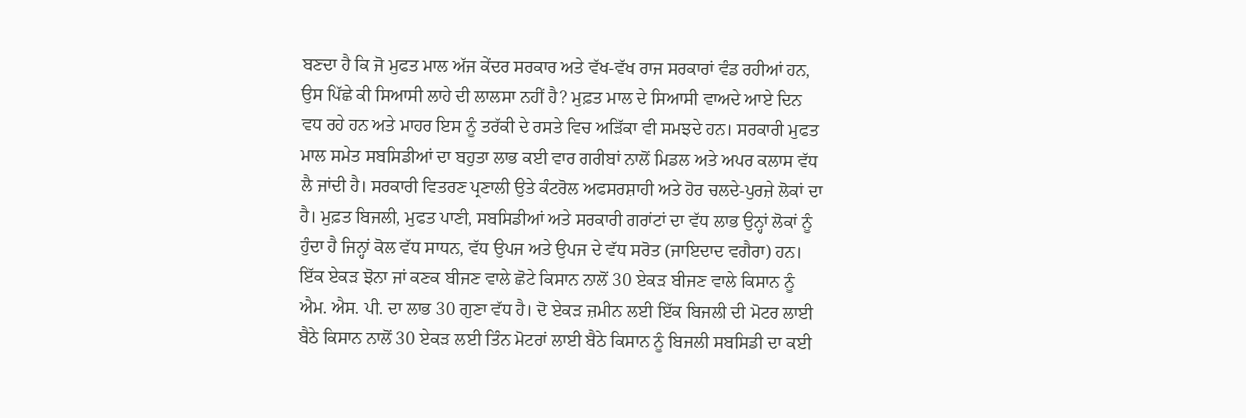ਬਣਦਾ ਹੈ ਕਿ ਜੋ ਮੁਫਤ ਮਾਲ ਅੱਜ ਕੇਂਦਰ ਸਰਕਾਰ ਅਤੇ ਵੱਖ-ਵੱਖ ਰਾਜ ਸਰਕਾਰਾਂ ਵੰਡ ਰਹੀਆਂ ਹਨ, ਉਸ ਪਿੱਛੇ ਕੀ ਸਿਆਸੀ ਲਾਹੇ ਦੀ ਲਾਲਸਾ ਨਹੀਂ ਹੈ? ਮੁਫ਼ਤ ਮਾਲ ਦੇ ਸਿਆਸੀ ਵਾਅਦੇ ਆਏ ਦਿਨ ਵਧ ਰਹੇ ਹਨ ਅਤੇ ਮਾਹਰ ਇਸ ਨੂੰ ਤਰੱਕੀ ਦੇ ਰਸਤੇ ਵਿਚ ਅੜਿੱਕਾ ਵੀ ਸਮਝਦੇ ਹਨ। ਸਰਕਾਰੀ ਮੁਫਤ ਮਾਲ ਸਮੇਤ ਸਬਸਿਡੀਆਂ ਦਾ ਬਹੁਤਾ ਲਾਭ ਕਈ ਵਾਰ ਗਰੀਬਾਂ ਨਾਲੋਂ ਮਿਡਲ ਅਤੇ ਅਪਰ ਕਲਾਸ ਵੱਧ ਲੈ ਜਾਂਦੀ ਹੈ। ਸਰਕਾਰੀ ਵਿਤਰਣ ਪ੍ਰਣਾਲੀ ਉਤੇ ਕੰਟਰੋਲ ਅਫਸਰਸ਼ਾਹੀ ਅਤੇ ਹੋਰ ਚਲਦੇ-ਪੁਰਜ਼ੇ ਲੋਕਾਂ ਦਾ ਹੈ। ਮੁਫ਼ਤ ਬਿਜਲੀ, ਮੁਫਤ ਪਾਣੀ, ਸਬਸਿਡੀਆਂ ਅਤੇ ਸਰਕਾਰੀ ਗਰਾਂਟਾਂ ਦਾ ਵੱਧ ਲਾਭ ਉਨ੍ਹਾਂ ਲੋਕਾਂ ਨੂੰ ਹੁੰਦਾ ਹੈ ਜਿਨ੍ਹਾਂ ਕੋਲ ਵੱਧ ਸਾਧਨ, ਵੱਧ ਉਪਜ ਅਤੇ ਉਪਜ ਦੇ ਵੱਧ ਸਰੋਤ (ਜਾਇਦਾਦ ਵਗੈਰਾ) ਹਨ। ਇੱਕ ਏਕੜ ਝੋਨਾ ਜਾਂ ਕਣਕ ਬੀਜਣ ਵਾਲੇ ਛੋਟੇ ਕਿਸਾਨ ਨਾਲੋਂ 30 ਏਕੜ ਬੀਜਣ ਵਾਲੇ ਕਿਸਾਨ ਨੂੰ ਐਮ. ਐਸ. ਪੀ. ਦਾ ਲਾਭ 30 ਗੁਣਾ ਵੱਧ ਹੈ। ਦੋ ਏਕੜ ਜ਼ਮੀਨ ਲਈ ਇੱਕ ਬਿਜਲੀ ਦੀ ਮੋਟਰ ਲਾਈ ਬੈਠੇ ਕਿਸਾਨ ਨਾਲੋਂ 30 ਏਕੜ ਲਈ ਤਿੰਨ ਮੋਟਰਾਂ ਲਾਈ ਬੈਠੇ ਕਿਸਾਨ ਨੂੰ ਬਿਜਲੀ ਸਬਸਿਡੀ ਦਾ ਕਈ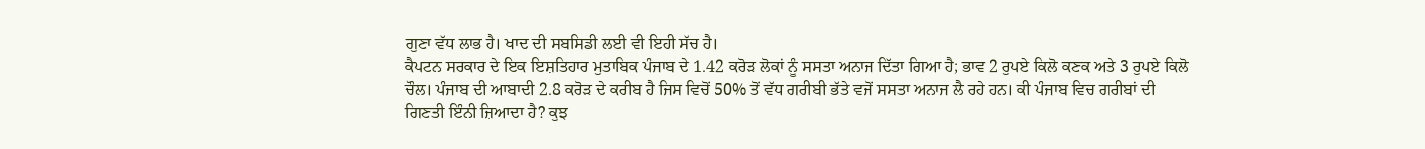ਗੁਣਾ ਵੱਧ ਲਾਭ ਹੈ। ਖਾਦ ਦੀ ਸਬਸਿਡੀ ਲਈ ਵੀ ਇਹੀ ਸੱਚ ਹੈ।
ਕੈਪਟਨ ਸਰਕਾਰ ਦੇ ਇਕ ਇਸ਼ਤਿਹਾਰ ਮੁਤਾਬਿਕ ਪੰਜਾਬ ਦੇ 1.42 ਕਰੋੜ ਲੋਕਾਂ ਨੂੰ ਸਸਤਾ ਅਨਾਜ ਦਿੱਤਾ ਗਿਆ ਹੈ; ਭਾਵ 2 ਰੁਪਏ ਕਿਲੋ ਕਣਕ ਅਤੇ 3 ਰੁਪਏ ਕਿਲੋ ਚੌਲ। ਪੰਜਾਬ ਦੀ ਆਬਾਦੀ 2.8 ਕਰੋੜ ਦੇ ਕਰੀਬ ਹੈ ਜਿਸ ਵਿਚੋਂ 50% ਤੋਂ ਵੱਧ ਗਰੀਬੀ ਭੱਤੇ ਵਜੋਂ ਸਸਤਾ ਅਨਾਜ ਲੈ ਰਹੇ ਹਨ। ਕੀ ਪੰਜਾਬ ਵਿਚ ਗਰੀਬਾਂ ਦੀ ਗਿਣਤੀ ਇੰਨੀ ਜ਼ਿਆਦਾ ਹੈ? ਕੁਝ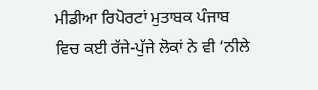ਮੀਡੀਆ ਰਿਪੋਰਟਾਂ ਮੁਤਾਬਕ ਪੰਜਾਬ ਵਿਚ ਕਈ ਰੱਜੇ-ਪੁੱਜੇ ਲੋਕਾਂ ਨੇ ਵੀ ‘ਨੀਲੇ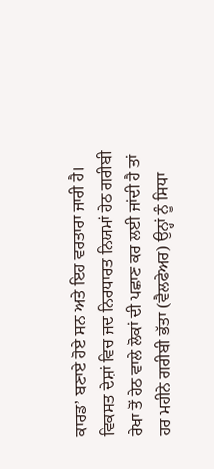ਕਾਰਡ’ ਬਣਾਏ ਹੋਏ ਸਨ ਅਤੇ ਇਹ ਵਰਤਾਰਾ ਜਾਰੀ ਹੈ।
ਵਿਕਸਤ ਦੇਸ਼ਾਂ ਵਿਚ ਜਦ ਨਿਰਧਾਰਤ ਨਿਯਮਾਂ ਹੇਠ ਗਰੀਬੀ ਰੇਖਾ ਤੋਂ ਹੇਠ ਵਾਲੇ ਲੋਕਾਂ ਦੀ ਪਛਾਣ ਕਰ ਲਈ ਜਾਂਦੀ ਹੈ ਤਾਂ ਹਰ ਮਹੀਨੇ ਗਰੀਬੀ ਭੱਤਾ (ਵੈਲਫੇਅਰ) ਉਨ੍ਹਾਂ ਨੂੰ ਸਿਧਾ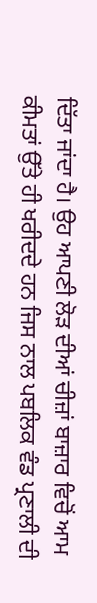ਦਿੱਤਾ ਜਾਂਦਾ ਹੈ। ਉਹ ਆਪਣੀ ਲੋੜ ਦੀਆਂ ਚੀਜ਼ਾਂ ਬਾਜ਼ਾਰ ਵਿਚੋਂ ਆਮ ਕੀਮਤਾਂ ਉੱਤੇ ਹੀ ਖਰੀਦਦੇ ਹਨ ਜਿਸ ਨਾਲ ਪਬਲਿਕ ਵੰਡ ਪ੍ਰਣਾਲੀ ਦੀ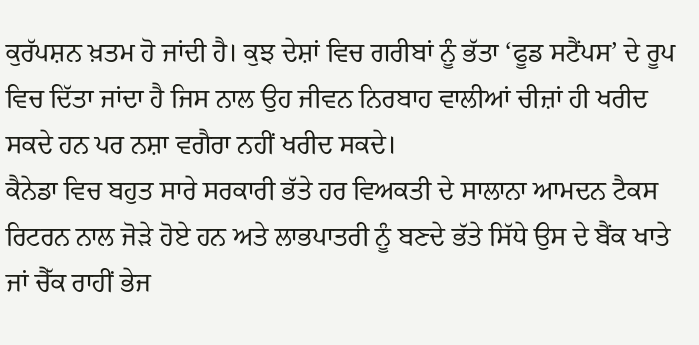ਕੁਰੱਪਸ਼ਨ ਖ਼ਤਮ ਹੋ ਜਾਂਦੀ ਹੈ। ਕੁਝ ਦੇਸ਼ਾਂ ਵਿਚ ਗਰੀਬਾਂ ਨੂੰ ਭੱਤਾ ‘ਫੂਡ ਸਟੈਂਪਸ’ ਦੇ ਰੂਪ ਵਿਚ ਦਿੱਤਾ ਜਾਂਦਾ ਹੈ ਜਿਸ ਨਾਲ ਉਹ ਜੀਵਨ ਨਿਰਬਾਹ ਵਾਲੀਆਂ ਚੀਜ਼ਾਂ ਹੀ ਖਰੀਦ ਸਕਦੇ ਹਨ ਪਰ ਨਸ਼ਾ ਵਗੈਰਾ ਨਹੀਂ ਖਰੀਦ ਸਕਦੇ।
ਕੈਨੇਡਾ ਵਿਚ ਬਹੁਤ ਸਾਰੇ ਸਰਕਾਰੀ ਭੱਤੇ ਹਰ ਵਿਅਕਤੀ ਦੇ ਸਾਲਾਨਾ ਆਮਦਨ ਟੈਕਸ ਰਿਟਰਨ ਨਾਲ ਜੋੜੇ ਹੋਏ ਹਨ ਅਤੇ ਲਾਭਪਾਤਰੀ ਨੂੰ ਬਣਦੇ ਭੱਤੇ ਸਿੱਧੇ ਉਸ ਦੇ ਬੈਂਕ ਖਾਤੇ ਜਾਂ ਚੈੱਕ ਰਾਹੀਂ ਭੇਜ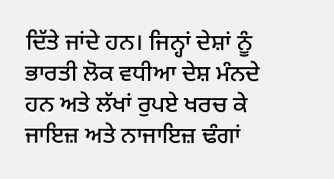ਦਿੱਤੇ ਜਾਂਦੇ ਹਨ। ਜਿਨ੍ਹਾਂ ਦੇਸ਼ਾਂ ਨੂੰ ਭਾਰਤੀ ਲੋਕ ਵਧੀਆ ਦੇਸ਼ ਮੰਨਦੇ ਹਨ ਅਤੇ ਲੱਖਾਂ ਰੁਪਏ ਖਰਚ ਕੇ ਜਾਇਜ਼ ਅਤੇ ਨਾਜਾਇਜ਼ ਢੰਗਾਂ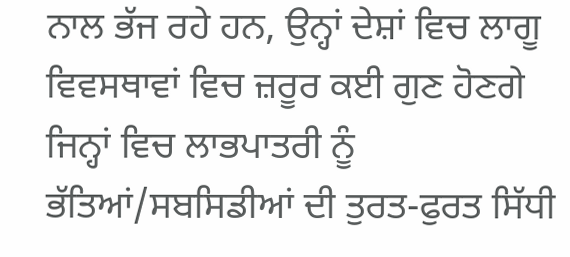ਨਾਲ ਭੱਜ ਰਹੇ ਹਨ, ਉਨ੍ਹਾਂ ਦੇਸ਼ਾਂ ਵਿਚ ਲਾਗੂ ਵਿਵਸਥਾਵਾਂ ਵਿਚ ਜ਼ਰੂਰ ਕਈ ਗੁਣ ਹੋਣਗੇ ਜਿਨ੍ਹਾਂ ਵਿਚ ਲਾਭਪਾਤਰੀ ਨੂੰ ਭੱਤਿਆਂ/ਸਬਸਿਡੀਆਂ ਦੀ ਤੁਰਤ-ਫੁਰਤ ਸਿੱਧੀ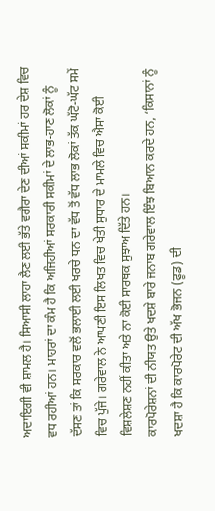ਅਦਾਇਗੀ ਵੀ ਸ਼ਾਮਲ ਹੈ। ਸਿਆਸੀ ਲਾਹਾ ਲੈਣ ਲਈ ਭੱਤੇ ਵਗੈਰਾ ਦੇਣ ਦੀਆਂ ਸਕੀਮਾਂ ਹਰ ਦੇਸ਼ ਵਿਚ ਵਧ ਰਹੀਆਂ ਹਨ। ਮਾਹਰਾਂ ਦਾ ਕੰਮ ਹੈ ਕਿ ਅਜਿਹੀਆਂ ਸਰਕਾਰੀ ਸਕੀਮਾਂ ਦੇ ਲਾਭ-ਹਾਣ ਲੋਕਾਂ ਨੂੰ ਦੱਸਣ ਤਾਂ ਕਿ ਸਰਕਾਰ ਵਲੋਂ ਭਲਾਈ ਲਈ ਖਰਚੇ ਧਨ ਦਾ ਵੱਧ ਤੋਂ ਵੱਧ ਲਾਭ ਲੋਕਾਂ ਤੱਕ ਘੱਟੋ-ਘੱਟ ਸਮੇਂ ਵਿਚ ਪੁੱਜੇ। ਗਰੇਵਾਲ ਨੇ ਆਪਣੀ ਇਸ ਲਿਖਤ ਵਿਚ ਖੇਤੀ ਸੁਧਾਰ ਦੇ ਮਾਮਲੇ ਵਿਚ ਐਸਾ ਕੋਈ ਵਿਸ਼ਲੇਸ਼ਣ ਨਹੀਂ ਕੀਤਾ ਅਤੇ ਨਾ ਕੋਈ ਸਾਰਥਕ ਸੁਝਾਅ ਦਿੱਤੇ ਹਨ।
ਕਾਰਪੋਰੇਸ਼ਨਾਂ ਦੀ ਨੀਯਤ ਉਤੇ ਖਦਸ਼ੇ ਬਾਰੇ ਜਨਾਬ ਗਰੇਵਾਲ ਇੰਝ ਬਿਆਨ ਕਰਦੇ ਹਨ, ‘ਕਿਸਾਨਾਂ ਨੂੰ ਖਦਸ਼ਾ ਹੈ ਕਿ ਕਾਰਪੋਰੇਟ ਦੀ ਅੱਖ ਭੋਜਨ (ਫੂਡ) ਦੀ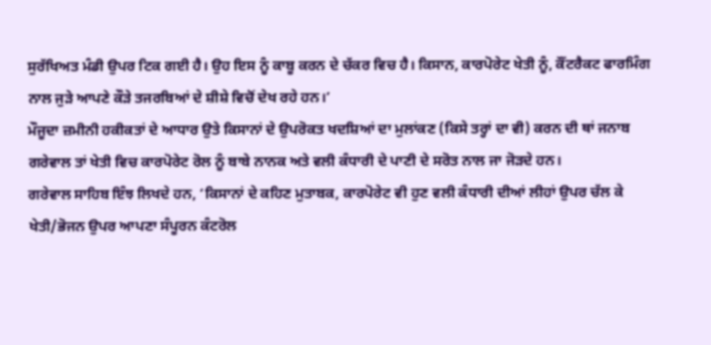ਸੁਰੱਖਿਅਤ ਮੰਡੀ ਉਪਰ ਟਿਕ ਗਈ ਹੈ। ਉਹ ਇਸ ਨੂੰ ਕਾਬੂ ਕਰਨ ਦੇ ਚੱਕਰ ਵਿਚ ਹੈ। ਕਿਸਾਨ, ਕਾਰਪੋਰੇਟ ਖੇਤੀ ਨੂੰ, ਕੌਂਟਰੈਕਟ ਫਾਰਮਿੰਗ ਨਾਲ ਜੁੜੇ ਆਪਣੇ ਕੌੜੇ ਤਜਰਬਿਆਂ ਦੇ ਸ਼ੀਸ਼ੇ ਵਿਚੋਂ ਦੇਖ ਰਹੇ ਹਨ।’
ਮੌਜੂਦਾ ਜ਼ਮੀਨੀ ਹਕੀਕਤਾਂ ਦੇ ਆਧਾਰ ਉਤੇ ਕਿਸਾਨਾਂ ਦੇ ਉਪਰੋਕਤ ਖਦਸ਼ਿਆਂ ਦਾ ਮੁਲਾਂਕਣ (ਕਿਸੇ ਤਰ੍ਹਾਂ ਦਾ ਵੀ) ਕਰਨ ਦੀ ਥਾਂ ਜਨਾਬ ਗਰੇਵਾਲ ਤਾਂ ਖੇਤੀ ਵਿਚ ਕਾਰਪੋਰੇਟ ਰੋਲ ਨੂੰ ਬਾਬੇ ਨਾਨਕ ਅਤੇ ਵਲੀ ਕੰਧਾਰੀ ਦੇ ਪਾਣੀ ਦੇ ਸਰੋਤ ਨਾਲ ਜਾ ਜੋੜਦੇ ਹਨ।
ਗਰੇਵਾਲ ਸਾਹਿਬ ਇੰਝ ਲਿਖਦੇ ਹਨ, ‘ਕਿਸਾਨਾਂ ਦੇ ਕਹਿਣ ਮੁਤਾਬਕ, ਕਾਰਪੋਰੇਟ ਵੀ ਹੁਣ ਵਲੀ ਕੰਧਾਰੀ ਦੀਆਂ ਲੀਹਾਂ ਉਪਰ ਚੱਲ ਕੇ ਖੇਤੀ/ਭੋਜਨ ਉਪਰ ਆਪਣਾ ਸੰਪੂਰਨ ਕੰਟਰੋਲ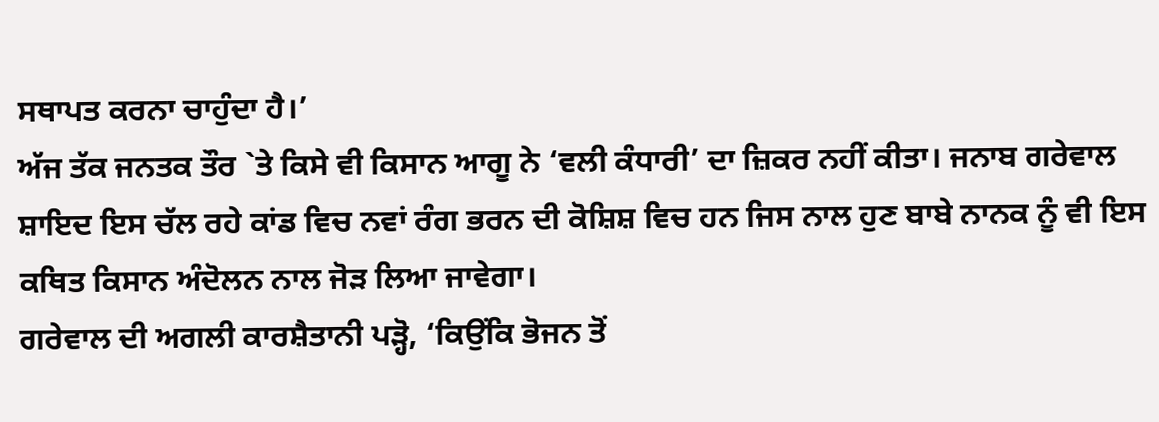ਸਥਾਪਤ ਕਰਨਾ ਚਾਹੁੰਦਾ ਹੈ।’
ਅੱਜ ਤੱਕ ਜਨਤਕ ਤੌਰ `ਤੇ ਕਿਸੇ ਵੀ ਕਿਸਾਨ ਆਗੂ ਨੇ ‘ਵਲੀ ਕੰਧਾਰੀ’ ਦਾ ਜ਼ਿਕਰ ਨਹੀਂ ਕੀਤਾ। ਜਨਾਬ ਗਰੇਵਾਲ ਸ਼ਾਇਦ ਇਸ ਚੱਲ ਰਹੇ ਕਾਂਡ ਵਿਚ ਨਵਾਂ ਰੰਗ ਭਰਨ ਦੀ ਕੋਸ਼ਿਸ਼ ਵਿਚ ਹਨ ਜਿਸ ਨਾਲ ਹੁਣ ਬਾਬੇ ਨਾਨਕ ਨੂੰ ਵੀ ਇਸ ਕਥਿਤ ਕਿਸਾਨ ਅੰਦੋਲਨ ਨਾਲ ਜੋੜ ਲਿਆ ਜਾਵੇਗਾ।
ਗਰੇਵਾਲ ਦੀ ਅਗਲੀ ਕਾਰਸ਼ੈਤਾਨੀ ਪੜ੍ਹੋ, ‘ਕਿਉਂਕਿ ਭੋਜਨ ਤੋਂ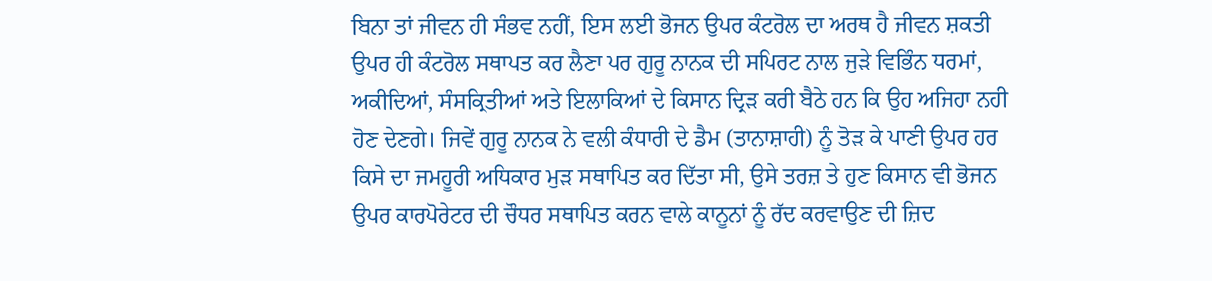ਬਿਨਾ ਤਾਂ ਜੀਵਨ ਹੀ ਸੰਭਵ ਨਹੀਂ, ਇਸ ਲਈ ਭੋਜਨ ਉਪਰ ਕੰਟਰੋਲ ਦਾ ਅਰਥ ਹੈ ਜੀਵਨ ਸ਼ਕਤੀ ਉਪਰ ਹੀ ਕੰਟਰੋਲ ਸਥਾਪਤ ਕਰ ਲੈਣਾ ਪਰ ਗੁਰੂ ਨਾਨਕ ਦੀ ਸਪਿਰਟ ਨਾਲ ਜੁੜੇ ਵਿਭਿੰਨ ਧਰਮਾਂ, ਅਕੀਦਿਆਂ, ਸੰਸਕ੍ਰਿਤੀਆਂ ਅਤੇ ਇਲਾਕਿਆਂ ਦੇ ਕਿਸਾਨ ਦ੍ਰਿੜ ਕਰੀ ਬੈਠੇ ਹਨ ਕਿ ਉਹ ਅਜਿਹਾ ਨਹੀ ਹੋਣ ਦੇਣਗੇ। ਜਿਵੇਂ ਗੁਰੂ ਨਾਨਕ ਨੇ ਵਲੀ ਕੰਧਾਰੀ ਦੇ ਡੈਮ (ਤਾਨਾਸ਼ਾਹੀ) ਨੂੰ ਤੋੜ ਕੇ ਪਾਣੀ ਉਪਰ ਹਰ ਕਿਸੇ ਦਾ ਜਮਹੂਰੀ ਅਧਿਕਾਰ ਮੁੜ ਸਥਾਪਿਤ ਕਰ ਦਿੱਤਾ ਸੀ, ਉਸੇ ਤਰਜ਼ ਤੇ ਹੁਣ ਕਿਸਾਨ ਵੀ ਭੋਜਨ ਉਪਰ ਕਾਰਪੋਰੇਟਰ ਦੀ ਚੌਧਰ ਸਥਾਪਿਤ ਕਰਨ ਵਾਲੇ ਕਾਨੂਨਾਂ ਨੂੰ ਰੱਦ ਕਰਵਾਉਣ ਦੀ ਜ਼ਿਦ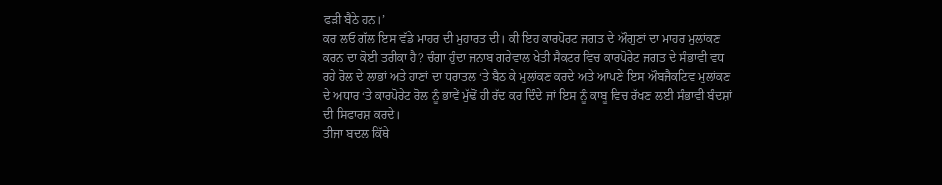ਫੜੀ ਬੈਠੇ ਹਨ।’
ਕਰ ਲਓ ਗੱਲ ਇਸ ਵੱਡੇ ਮਾਹਰ ਦੀ ਮੁਹਾਰਤ ਦੀ। ਕੀ ਇਹ ਕਾਰਪੋਰਟ ਜਗਤ ਦੇ ਔਗੁਣਾਂ ਦਾ ਮਾਹਰ ਮੁਲਾਂਕਣ ਕਰਨ ਦਾ ਕੋਈ ਤਰੀਕਾ ਹੈ? ਚੰਗਾ ਹੁੰਦਾ ਜਨਾਬ ਗਰੇਵਾਲ ਖੇਤੀ ਸੈਕਟਰ ਵਿਚ ਕਾਰਪੋਰੇਟ ਜਗਤ ਦੇ ਸੰਭਾਵੀ ਵਧ ਰਹੇ ਰੋਲ ਦੇ ਲਾਭਾਂ ਅਤੇ ਹਾਣਾਂ ਦਾ ਧਰਾਤਲ ‘ਤੇ ਬੈਠ ਕੇ ਮੁਲਾਂਕਣ ਕਰਦੇ ਅਤੇ ਆਪਣੇ ਇਸ ਔਬਜੈਕਟਿਵ ਮੁਲਾਂਕਣ ਦੇ ਅਧਾਰ ‘ਤੇ ਕਾਰਪੋਰੇਟ ਰੋਲ ਨੂੰ ਭਾਵੇਂ ਮੁੱਢੋਂ ਹੀ ਰੱਦ ਕਰ ਦਿੰਦੇ ਜਾਂ ਇਸ ਨੂੰ ਕਾਬੂ ਵਿਚ ਰੱਖਣ ਲਈ ਸੰਭਾਵੀ ਬੰਦਸ਼ਾਂ ਦੀ ਸਿਫਾਰਸ਼ ਕਰਦੇ।
ਤੀਜਾ ਬਦਲ ਕਿੱਥੇ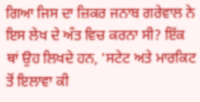ਗਿਆ ਜਿਸ ਦਾ ਜ਼ਿਕਰ ਜਨਾਬ ਗਰੇਵਾਲ ਨੇ ਇਸ ਲੇਖ ਦੇ ਅੰਤ ਵਿਚ ਕਰਨਾ ਸੀ? ਇੱਕ ਥਾਂ ਉਹ ਲਿਖਦੇ ਹਨ, ‘ਸਟੇਟ ਅਤੇ ਮਾਰਕਿਟ ਤੋਂ ਇਲਾਵਾ ਕੀ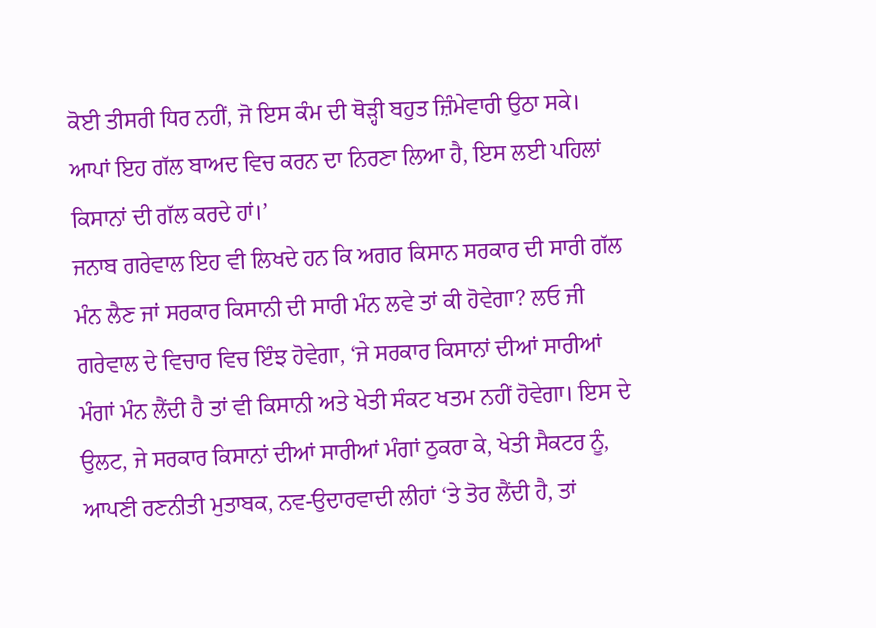ਕੋਈ ਤੀਸਰੀ ਧਿਰ ਨਹੀਂ, ਜੋ ਇਸ ਕੰਮ ਦੀ ਥੋੜ੍ਹੀ ਬਹੁਤ ਜ਼ਿੰਮੇਵਾਰੀ ਉਠਾ ਸਕੇ। ਆਪਾਂ ਇਹ ਗੱਲ ਬਾਅਦ ਵਿਚ ਕਰਨ ਦਾ ਨਿਰਣਾ ਲਿਆ ਹੈ, ਇਸ ਲਈ ਪਹਿਲਾਂ ਕਿਸਾਨਾਂ ਦੀ ਗੱਲ ਕਰਦੇ ਹਾਂ।’
ਜਨਾਬ ਗਰੇਵਾਲ ਇਹ ਵੀ ਲਿਖਦੇ ਹਨ ਕਿ ਅਗਰ ਕਿਸਾਨ ਸਰਕਾਰ ਦੀ ਸਾਰੀ ਗੱਲ ਮੰਨ ਲੈਣ ਜਾਂ ਸਰਕਾਰ ਕਿਸਾਨੀ ਦੀ ਸਾਰੀ ਮੰਨ ਲਵੇ ਤਾਂ ਕੀ ਹੋਵੇਗਾ? ਲਓ ਜੀ ਗਰੇਵਾਲ ਦੇ ਵਿਚਾਰ ਵਿਚ ਇੰਝ ਹੋਵੇਗਾ, ‘ਜੇ ਸਰਕਾਰ ਕਿਸਾਨਾਂ ਦੀਆਂ ਸਾਰੀਆਂ ਮੰਗਾਂ ਮੰਨ ਲੈਂਦੀ ਹੈ ਤਾਂ ਵੀ ਕਿਸਾਨੀ ਅਤੇ ਖੇਤੀ ਸੰਕਟ ਖਤਮ ਨਹੀਂ ਹੋਵੇਗਾ। ਇਸ ਦੇ ਉਲਟ, ਜੇ ਸਰਕਾਰ ਕਿਸਾਨਾਂ ਦੀਆਂ ਸਾਰੀਆਂ ਮੰਗਾਂ ਠੁਕਰਾ ਕੇ, ਖੇਤੀ ਸੈਕਟਰ ਨੂੰ, ਆਪਣੀ ਰਣਨੀਤੀ ਮੁਤਾਬਕ, ਨਵ-ਉਦਾਰਵਾਦੀ ਲੀਹਾਂ ‘ਤੇ ਤੋਰ ਲੈਂਦੀ ਹੈ, ਤਾਂ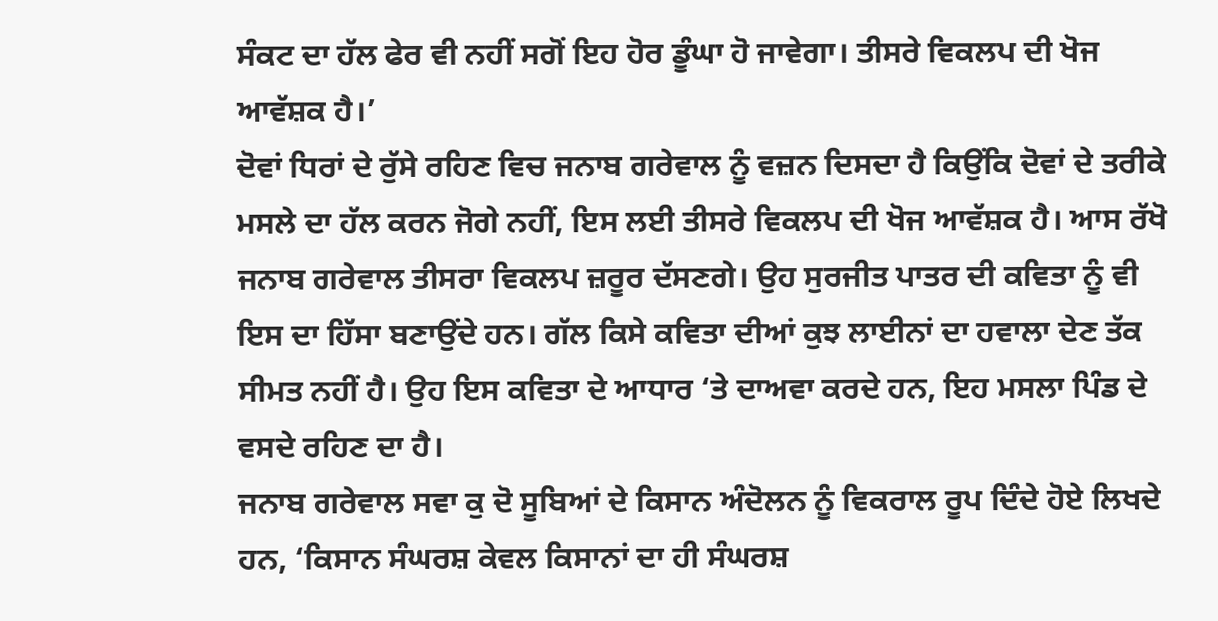ਸੰਕਟ ਦਾ ਹੱਲ ਫੇਰ ਵੀ ਨਹੀਂ ਸਗੋਂ ਇਹ ਹੋਰ ਡੂੰਘਾ ਹੋ ਜਾਵੇਗਾ। ਤੀਸਰੇ ਵਿਕਲਪ ਦੀ ਖੋਜ ਆਵੱਸ਼ਕ ਹੈ।’
ਦੋਵਾਂ ਧਿਰਾਂ ਦੇ ਰੁੱਸੇ ਰਹਿਣ ਵਿਚ ਜਨਾਬ ਗਰੇਵਾਲ ਨੂੰ ਵਜ਼ਨ ਦਿਸਦਾ ਹੈ ਕਿਉਂਕਿ ਦੋਵਾਂ ਦੇ ਤਰੀਕੇ ਮਸਲੇ ਦਾ ਹੱਲ ਕਰਨ ਜੋਗੇ ਨਹੀਂ, ਇਸ ਲਈ ਤੀਸਰੇ ਵਿਕਲਪ ਦੀ ਖੋਜ ਆਵੱਸ਼ਕ ਹੈ। ਆਸ ਰੱਖੋ ਜਨਾਬ ਗਰੇਵਾਲ ਤੀਸਰਾ ਵਿਕਲਪ ਜ਼ਰੂਰ ਦੱਸਣਗੇ। ਉਹ ਸੁਰਜੀਤ ਪਾਤਰ ਦੀ ਕਵਿਤਾ ਨੂੰ ਵੀ ਇਸ ਦਾ ਹਿੱਸਾ ਬਣਾਉਂਦੇ ਹਨ। ਗੱਲ ਕਿਸੇ ਕਵਿਤਾ ਦੀਆਂ ਕੁਝ ਲਾਈਨਾਂ ਦਾ ਹਵਾਲਾ ਦੇਣ ਤੱਕ ਸੀਮਤ ਨਹੀਂ ਹੈ। ਉਹ ਇਸ ਕਵਿਤਾ ਦੇ ਆਧਾਰ ‘ਤੇ ਦਾਅਵਾ ਕਰਦੇ ਹਨ, ਇਹ ਮਸਲਾ ਪਿੰਡ ਦੇ ਵਸਦੇ ਰਹਿਣ ਦਾ ਹੈ।
ਜਨਾਬ ਗਰੇਵਾਲ ਸਵਾ ਕੁ ਦੋ ਸੂਬਿਆਂ ਦੇ ਕਿਸਾਨ ਅੰਦੋਲਨ ਨੂੰ ਵਿਕਰਾਲ ਰੂਪ ਦਿੰਦੇ ਹੋਏ ਲਿਖਦੇ ਹਨ, ‘ਕਿਸਾਨ ਸੰਘਰਸ਼ ਕੇਵਲ ਕਿਸਾਨਾਂ ਦਾ ਹੀ ਸੰਘਰਸ਼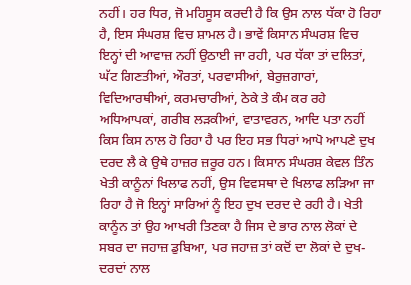ਨਹੀਂ। ਹਰ ਧਿਰ, ਜੋ ਮਹਿਸੂਸ ਕਰਦੀ ਹੈ ਕਿ ਉਸ ਨਾਲ ਧੱਕਾ ਹੋ ਰਿਹਾ ਹੈ, ਇਸ ਸੰਘਰਸ਼ ਵਿਚ ਸ਼ਾਮਲ ਹੈ। ਭਾਵੇਂ ਕਿਸਾਨ ਸੰਘਰਸ਼ ਵਿਚ ਇਨ੍ਹਾਂ ਦੀ ਆਵਾਜ਼ ਨਹੀਂ ਉਠਾਈ ਜਾ ਰਹੀ, ਪਰ ਧੱਕਾ ਤਾਂ ਦਲਿਤਾਂ, ਘੱਟ ਗਿਣਤੀਆਂ, ਔਰਤਾਂ, ਪਰਵਾਸੀਆਂ, ਬੇਰੁਜ਼ਗਾਰਾਂ, ਵਿਦਿਆਰਥੀਆਂ, ਕਰਮਚਾਰੀਆਂ, ਠੇਕੇ ਤੇ ਕੰਮ ਕਰ ਰਹੇ ਅਧਿਆਪਕਾਂ, ਗਰੀਬ ਲੜਕੀਆਂ, ਵਾਤਾਵਰਨ, ਆਦਿ ਪਤਾ ਨਹੀਂ ਕਿਸ ਕਿਸ ਨਾਲ ਹੋ ਰਿਹਾ ਹੈ ਪਰ ਇਹ ਸਭ ਧਿਰਾਂ ਆਪੋ ਆਪਣੇ ਦੁਖ ਦਰਦ ਲੈ ਕੇ ਉਥੇ ਹਾਜ਼ਰ ਜ਼ਰੂਰ ਹਨ। ਕਿਸਾਨ ਸੰਘਰਸ਼ ਕੇਵਲ ਤਿੰਨ ਖੇਤੀ ਕਾਨੂੰਨਾਂ ਖਿਲਾਫ ਨਹੀਂ, ਉਸ ਵਿਵਸਥਾ ਦੇ ਖਿਲਾਫ ਲੜਿਆ ਜਾ ਰਿਹਾ ਹੈ ਜੋ ਇਨ੍ਹਾਂ ਸਾਰਿਆਂ ਨੂੰ ਇਹ ਦੁਖ ਦਰਦ ਦੇ ਰਹੀ ਹੈ। ਖੇਤੀ ਕਾਨੂੰਨ ਤਾਂ ਉਹ ਆਖਰੀ ਤਿਣਕਾ ਹੈ ਜਿਸ ਦੇ ਭਾਰ ਨਾਲ ਲੋਕਾਂ ਦੇ ਸਬਰ ਦਾ ਜਹਾਜ਼ ਡੁਬਿਆ, ਪਰ ਜਹਾਜ਼ ਤਾਂ ਕਦੋਂ ਦਾ ਲੋਕਾਂ ਦੇ ਦੁਖ-ਦਰਦਾਂ ਨਾਲ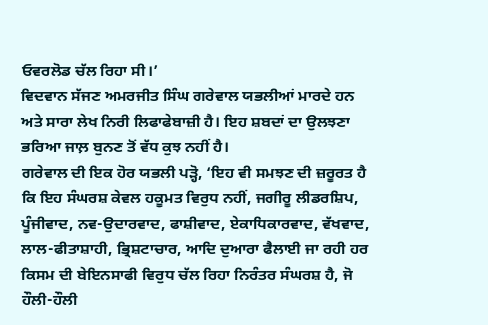ਓਵਰਲੋਡ ਚੱਲ ਰਿਹਾ ਸੀ।’
ਵਿਦਵਾਨ ਸੱਜਣ ਅਮਰਜੀਤ ਸਿੰਘ ਗਰੇਵਾਲ ਯਭਲੀਆਂ ਮਾਰਦੇ ਹਨ ਅਤੇ ਸਾਰਾ ਲੇਖ ਨਿਰੀ ਲਿਫਾਫੇਬਾਜ਼ੀ ਹੈ। ਇਹ ਸ਼ਬਦਾਂ ਦਾ ਉਲਝਣਾ ਭਰਿਆ ਜਾਲ਼ ਬੁਨਣ ਤੋਂ ਵੱਧ ਕੁਝ ਨਹੀਂ ਹੈ।
ਗਰੇਵਾਲ ਦੀ ਇਕ ਹੋਰ ਯਭਲੀ ਪੜ੍ਹੋ, ‘ਇਹ ਵੀ ਸਮਝਣ ਦੀ ਜ਼ਰੂਰਤ ਹੈ ਕਿ ਇਹ ਸੰਘਰਸ਼ ਕੇਵਲ ਹਕੂਮਤ ਵਿਰੁਧ ਨਹੀਂ, ਜਗੀਰੂ ਲੀਡਰਸ਼ਿਪ, ਪੂੰਜੀਵਾਦ, ਨਵ-ਉਦਾਰਵਾਦ, ਫਾਸ਼ੀਵਾਦ, ਏਕਾਧਿਕਾਰਵਾਦ, ਵੱਖਵਾਦ, ਲਾਲ-ਫੀਤਾਸ਼ਾਹੀ, ਭ੍ਰਿਸ਼ਟਾਚਾਰ, ਆਦਿ ਦੁਆਰਾ ਫੈਲਾਈ ਜਾ ਰਹੀ ਹਰ ਕਿਸਮ ਦੀ ਬੇਇਨਸਾਫੀ ਵਿਰੁਧ ਚੱਲ ਰਿਹਾ ਨਿਰੰਤਰ ਸੰਘਰਸ਼ ਹੈ, ਜੋ ਹੌਲੀ-ਹੌਲੀ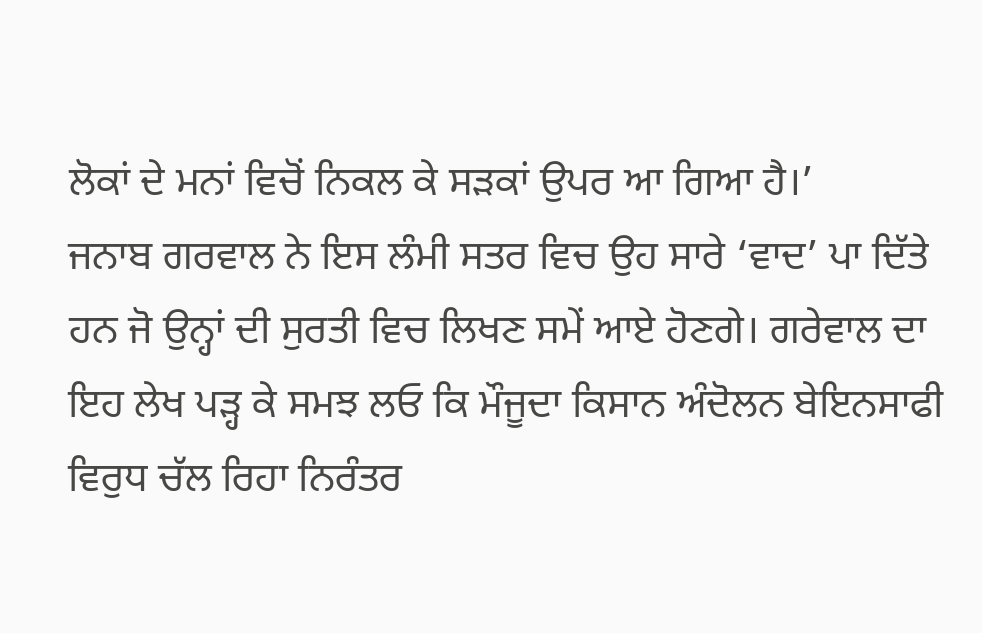ਲੋਕਾਂ ਦੇ ਮਨਾਂ ਵਿਚੋਂ ਨਿਕਲ ਕੇ ਸੜਕਾਂ ਉਪਰ ਆ ਗਿਆ ਹੈ।’
ਜਨਾਬ ਗਰਵਾਲ ਨੇ ਇਸ ਲੰਮੀ ਸਤਰ ਵਿਚ ਉਹ ਸਾਰੇ ‘ਵਾਦ’ ਪਾ ਦਿੱਤੇ ਹਨ ਜੋ ਉਨ੍ਹਾਂ ਦੀ ਸੁਰਤੀ ਵਿਚ ਲਿਖਣ ਸਮੇਂ ਆਏ ਹੋਣਗੇ। ਗਰੇਵਾਲ ਦਾ ਇਹ ਲੇਖ ਪੜ੍ਹ ਕੇ ਸਮਝ ਲਓ ਕਿ ਮੌਜੂਦਾ ਕਿਸਾਨ ਅੰਦੋਲਨ ਬੇਇਨਸਾਫੀ ਵਿਰੁਧ ਚੱਲ ਰਿਹਾ ਨਿਰੰਤਰ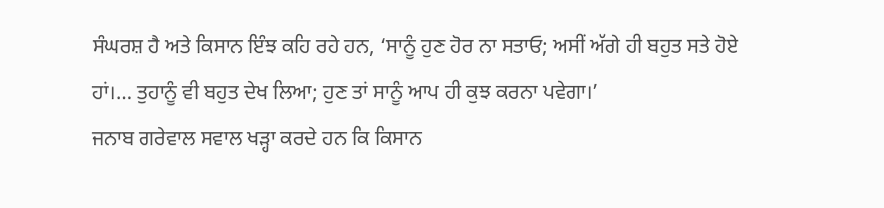ਸੰਘਰਸ਼ ਹੈ ਅਤੇ ਕਿਸਾਨ ਇੰਝ ਕਹਿ ਰਹੇ ਹਨ, ‘ਸਾਨੂੰ ਹੁਣ ਹੋਰ ਨਾ ਸਤਾਓ; ਅਸੀਂ ਅੱਗੇ ਹੀ ਬਹੁਤ ਸਤੇ ਹੋਏ ਹਾਂ।… ਤੁਹਾਨੂੰ ਵੀ ਬਹੁਤ ਦੇਖ ਲਿਆ; ਹੁਣ ਤਾਂ ਸਾਨੂੰ ਆਪ ਹੀ ਕੁਝ ਕਰਨਾ ਪਵੇਗਾ।’
ਜਨਾਬ ਗਰੇਵਾਲ ਸਵਾਲ ਖੜ੍ਹਾ ਕਰਦੇ ਹਨ ਕਿ ਕਿਸਾਨ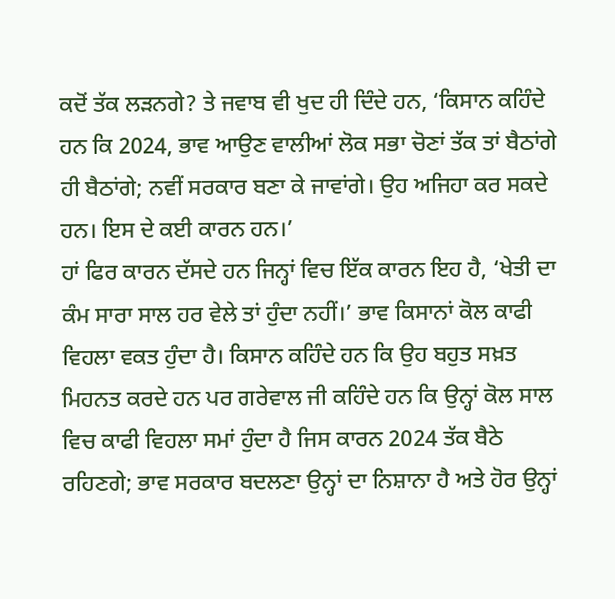ਕਦੋਂ ਤੱਕ ਲੜਨਗੇ? ਤੇ ਜਵਾਬ ਵੀ ਖੁਦ ਹੀ ਦਿੰਦੇ ਹਨ, ‘ਕਿਸਾਨ ਕਹਿੰਦੇ ਹਨ ਕਿ 2024, ਭਾਵ ਆਉਣ ਵਾਲੀਆਂ ਲੋਕ ਸਭਾ ਚੋਣਾਂ ਤੱਕ ਤਾਂ ਬੈਠਾਂਗੇ ਹੀ ਬੈਠਾਂਗੇ; ਨਵੀਂ ਸਰਕਾਰ ਬਣਾ ਕੇ ਜਾਵਾਂਗੇ। ਉਹ ਅਜਿਹਾ ਕਰ ਸਕਦੇ ਹਨ। ਇਸ ਦੇ ਕਈ ਕਾਰਨ ਹਨ।’
ਹਾਂ ਫਿਰ ਕਾਰਨ ਦੱਸਦੇ ਹਨ ਜਿਨ੍ਹਾਂ ਵਿਚ ਇੱਕ ਕਾਰਨ ਇਹ ਹੈ, ‘ਖੇਤੀ ਦਾ ਕੰਮ ਸਾਰਾ ਸਾਲ ਹਰ ਵੇਲੇ ਤਾਂ ਹੁੰਦਾ ਨਹੀਂ।’ ਭਾਵ ਕਿਸਾਨਾਂ ਕੋਲ ਕਾਫੀ ਵਿਹਲਾ ਵਕਤ ਹੁੰਦਾ ਹੈ। ਕਿਸਾਨ ਕਹਿੰਦੇ ਹਨ ਕਿ ਉਹ ਬਹੁਤ ਸਖ਼ਤ ਮਿਹਨਤ ਕਰਦੇ ਹਨ ਪਰ ਗਰੇਵਾਲ ਜੀ ਕਹਿੰਦੇ ਹਨ ਕਿ ਉਨ੍ਹਾਂ ਕੋਲ ਸਾਲ ਵਿਚ ਕਾਫੀ ਵਿਹਲਾ ਸਮਾਂ ਹੁੰਦਾ ਹੈ ਜਿਸ ਕਾਰਨ 2024 ਤੱਕ ਬੈਠੇ ਰਹਿਣਗੇ; ਭਾਵ ਸਰਕਾਰ ਬਦਲਣਾ ਉਨ੍ਹਾਂ ਦਾ ਨਿਸ਼ਾਨਾ ਹੈ ਅਤੇ ਹੋਰ ਉਨ੍ਹਾਂ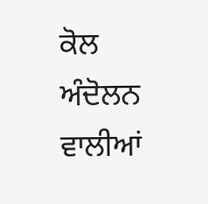ਕੋਲ ਅੰਦੋਲਨ ਵਾਲੀਆਂ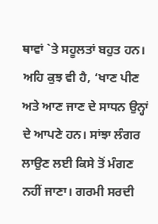ਥਾਵਾਂ `ਤੇ ਸਹੂਲਤਾਂ ਬਹੁਤ ਹਨ। ਅਹਿ ਕੁਝ ਵੀ ਹੈ, ‘ਖਾਣ ਪੀਣ ਅਤੇ ਆਣ ਜਾਣ ਦੇ ਸਾਧਨ ਉਨ੍ਹਾਂ ਦੇ ਆਪਣੇ ਹਨ। ਸਾਂਝਾ ਲੰਗਰ ਲਾਉਣ ਲਈ ਕਿਸੇ ਤੋਂ ਮੰਗਣ ਨਹੀਂ ਜਾਣਾ। ਗਰਮੀ ਸਰਦੀ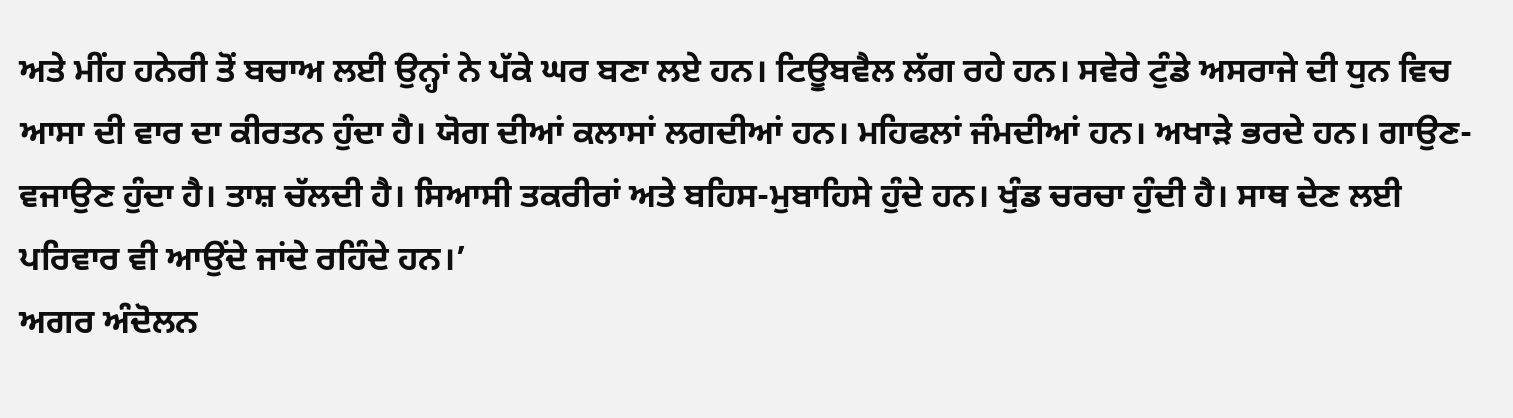ਅਤੇ ਮੀਂਹ ਹਨੇਰੀ ਤੋਂ ਬਚਾਅ ਲਈ ਉਨ੍ਹਾਂ ਨੇ ਪੱਕੇ ਘਰ ਬਣਾ ਲਏ ਹਨ। ਟਿਊਬਵੈਲ ਲੱਗ ਰਹੇ ਹਨ। ਸਵੇਰੇ ਟੁੰਡੇ ਅਸਰਾਜੇ ਦੀ ਧੁਨ ਵਿਚ ਆਸਾ ਦੀ ਵਾਰ ਦਾ ਕੀਰਤਨ ਹੁੰਦਾ ਹੈ। ਯੋਗ ਦੀਆਂ ਕਲਾਸਾਂ ਲਗਦੀਆਂ ਹਨ। ਮਹਿਫਲਾਂ ਜੰਮਦੀਆਂ ਹਨ। ਅਖਾੜੇ ਭਰਦੇ ਹਨ। ਗਾਉਣ-ਵਜਾਉਣ ਹੁੰਦਾ ਹੈ। ਤਾਸ਼ ਚੱਲਦੀ ਹੈ। ਸਿਆਸੀ ਤਕਰੀਰਾਂ ਅਤੇ ਬਹਿਸ-ਮੁਬਾਹਿਸੇ ਹੁੰਦੇ ਹਨ। ਖੁੰਡ ਚਰਚਾ ਹੁੰਦੀ ਹੈ। ਸਾਥ ਦੇਣ ਲਈ ਪਰਿਵਾਰ ਵੀ ਆਉਂਦੇ ਜਾਂਦੇ ਰਹਿੰਦੇ ਹਨ।’
ਅਗਰ ਅੰਦੋਲਨ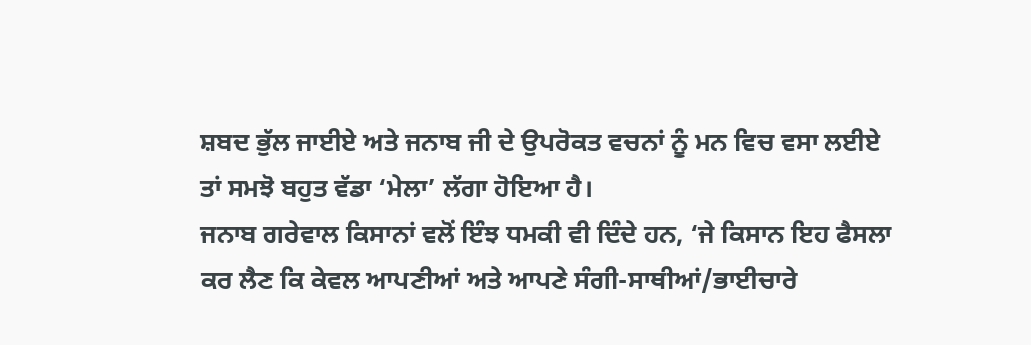ਸ਼ਬਦ ਭੁੱਲ ਜਾਈਏ ਅਤੇ ਜਨਾਬ ਜੀ ਦੇ ਉਪਰੋਕਤ ਵਚਨਾਂ ਨੂੰ ਮਨ ਵਿਚ ਵਸਾ ਲਈਏ ਤਾਂ ਸਮਝੋ ਬਹੁਤ ਵੱਡਾ ‘ਮੇਲਾ’ ਲੱਗਾ ਹੋਇਆ ਹੈ।
ਜਨਾਬ ਗਰੇਵਾਲ ਕਿਸਾਨਾਂ ਵਲੋਂ ਇੰਝ ਧਮਕੀ ਵੀ ਦਿੰਦੇ ਹਨ, ‘ਜੇ ਕਿਸਾਨ ਇਹ ਫੈਸਲਾ ਕਰ ਲੈਣ ਕਿ ਕੇਵਲ ਆਪਣੀਆਂ ਅਤੇ ਆਪਣੇ ਸੰਗੀ-ਸਾਥੀਆਂ/ਭਾਈਚਾਰੇ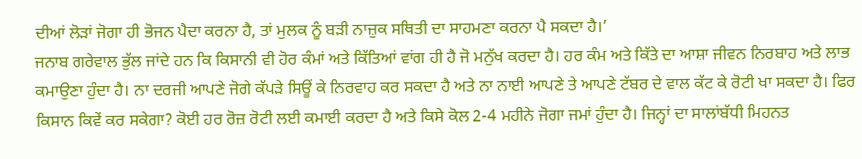ਦੀਆਂ ਲੋੜਾਂ ਜੋਗਾ ਹੀ ਭੋਜਨ ਪੈਦਾ ਕਰਨਾ ਹੈ, ਤਾਂ ਮੁਲਕ ਨੂੰ ਬੜੀ ਨਾਜ਼ੁਕ ਸਥਿਤੀ ਦਾ ਸਾਹਮਣਾ ਕਰਨਾ ਪੈ ਸਕਦਾ ਹੈ।’
ਜਨਾਬ ਗਰੇਵਾਲ ਭੁੱਲ ਜਾਂਦੇ ਹਨ ਕਿ ਕਿਸਾਨੀ ਵੀ ਹੋਰ ਕੰਮਾਂ ਅਤੇ ਕਿੱਤਿਆਂ ਵਾਂਗ ਹੀ ਹੈ ਜੋ ਮਨੁੱਖ ਕਰਦਾ ਹੈ। ਹਰ ਕੰਮ ਅਤੇ ਕਿੱਤੇ ਦਾ ਆਸ਼ਾ ਜੀਵਨ ਨਿਰਬਾਹ ਅਤੇ ਲਾਭ ਕਮਾਉਣਾ ਹੁੰਦਾ ਹੈ। ਨਾ ਦਰਜੀ ਆਪਣੇ ਜੋਗੇ ਕੱਪੜੇ ਸਿਊਂ ਕੇ ਨਿਰਵਾਹ ਕਰ ਸਕਦਾ ਹੈ ਅਤੇ ਨਾ ਨਾਈ ਆਪਣੇ ਤੇ ਆਪਣੇ ਟੱਬਰ ਦੇ ਵਾਲ ਕੱਟ ਕੇ ਰੋਟੀ ਖਾ ਸਕਦਾ ਹੈ। ਫਿਰ ਕਿਸਾਨ ਕਿਵੇਂ ਕਰ ਸਕੇਗਾ? ਕੋਈ ਹਰ ਰੋਜ਼ ਰੋਟੀ ਲਈ ਕਮਾਈ ਕਰਦਾ ਹੈ ਅਤੇ ਕਿਸੇ ਕੋਲ 2-4 ਮਹੀਨੇ ਜੋਗਾ ਜਮਾਂ ਹੁੰਦਾ ਹੈ। ਜਿਨ੍ਹਾਂ ਦਾ ਸਾਲਾਂਬੱਧੀ ਮਿਹਨਤ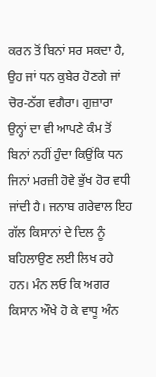ਕਰਨ ਤੋਂ ਬਿਨਾਂ ਸਰ ਸਕਦਾ ਹੈ, ਉਹ ਜਾਂ ਧਨ ਕੁਬੇਰ ਹੋਣਗੇ ਜਾਂ ਚੋਰ-ਠੱਗ ਵਗੈਰਾ। ਗੁਜ਼ਾਰਾ ਉਨ੍ਹਾਂ ਦਾ ਵੀ ਆਪਣੇ ਕੰਮ ਤੋਂ ਬਿਨਾਂ ਨਹੀਂ ਹੁੰਦਾ ਕਿਉਂਕਿ ਧਨ ਜਿਨਾਂ ਮਰਜ਼ੀ ਹੋਵੇ ਭੁੱਖ ਹੋਰ ਵਧੀ ਜਾਂਦੀ ਹੈ। ਜਨਾਬ ਗਰੇਵਾਲ ਇਹ ਗੱਲ ਕਿਸਾਨਾਂ ਦੇ ਦਿਲ ਨੂੰ ਬਹਿਲਾਉਣ ਲਈ ਲਿਖ ਰਹੇ ਹਨ। ਮੰਨ ਲਓ ਕਿ ਅਗਰ ਕਿਸਾਨ ਔਖੇ ਹੋ ਕੇ ਵਾਧੂ ਅੰਨ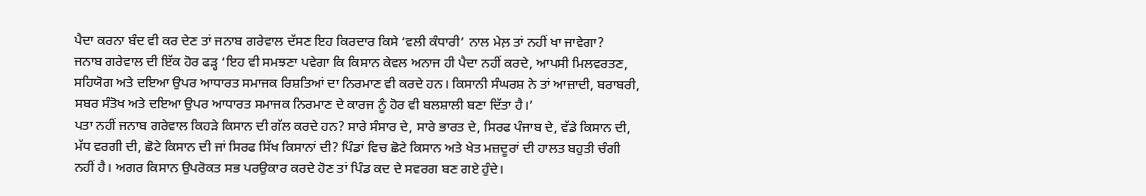ਪੈਦਾ ਕਰਨਾ ਬੰਦ ਵੀ ਕਰ ਦੇਣ ਤਾਂ ਜਨਾਬ ਗਰੇਵਾਲ ਦੱਸਣ ਇਹ ਕਿਰਦਾਰ ਕਿਸੇ ‘ਵਲੀ ਕੰਧਾਰੀ’ ਨਾਲ ਮੇਲ਼ ਤਾਂ ਨਹੀਂ ਖਾ ਜਾਵੇਗਾ?
ਜਨਾਬ ਗਰੇਵਾਲ ਦੀ ਇੱਕ ਹੋਰ ਫੜ੍ਹ ‘ਇਹ ਵੀ ਸਮਝਣਾ ਪਵੇਗਾ ਕਿ ਕਿਸਾਨ ਕੇਵਲ ਅਨਾਜ ਹੀ ਪੈਦਾ ਨਹੀਂ ਕਰਦੇ, ਆਪਸੀ ਮਿਲਵਰਤਣ, ਸਹਿਯੋਗ ਅਤੇ ਦਇਆ ਉਪਰ ਆਧਾਰਤ ਸਮਾਜਕ ਰਿਸ਼ਤਿਆਂ ਦਾ ਨਿਰਮਾਣ ਵੀ ਕਰਦੇ ਹਨ। ਕਿਸਾਨੀ ਸੰਘਰਸ਼ ਨੇ ਤਾਂ ਆਜ਼ਾਦੀ, ਬਰਾਬਰੀ, ਸਬਰ ਸੰਤੋਖ ਅਤੇ ਦਇਆ ਉਪਰ ਆਧਾਰਤ ਸਮਾਜਕ ਨਿਰਮਾਣ ਦੇ ਕਾਰਜ ਨੂੰ ਹੋਰ ਵੀ ਬਲਸ਼ਾਲੀ ਬਣਾ ਦਿੱਤਾ ਹੈ।’
ਪਤਾ ਨਹੀਂ ਜਨਾਬ ਗਰੇਵਾਲ ਕਿਹੜੇ ਕਿਸਾਨ ਦੀ ਗੱਲ ਕਰਦੇ ਹਨ? ਸਾਰੇ ਸੰਸਾਰ ਦੇ, ਸਾਰੇ ਭਾਰਤ ਦੇ, ਸਿਰਫ ਪੰਜਾਬ ਦੇ, ਵੱਡੇ ਕਿਸਾਨ ਦੀ, ਮੱਧ ਵਰਗੀ ਦੀ, ਛੋਟੇ ਕਿਸਾਨ ਦੀ ਜਾਂ ਸਿਰਫ ਸਿੱਖ ਕਿਸਾਨਾਂ ਦੀ? ਪਿੰਡਾਂ ਵਿਚ ਛੋਟੇ ਕਿਸਾਨ ਅਤੇ ਖੇਤ ਮਜ਼ਦੂਰਾਂ ਦੀ ਹਾਲਤ ਬਹੁਤੀ ਚੰਗੀ ਨਹੀਂ ਹੈ। ਅਗਰ ਕਿਸਾਨ ਉਪਰੋਕਤ ਸਭ ਪਰਉਕਾਰ ਕਰਦੇ ਹੋਣ ਤਾਂ ਪਿੰਡ ਕਦ ਦੇ ਸਵਰਗ ਬਣ ਗਏ ਹੁੰਦੇ।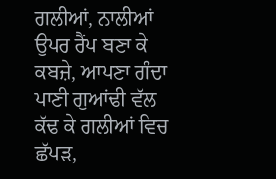ਗਲੀਆਂ, ਨਾਲੀਆਂ ਉਪਰ ਰੈਂਪ ਬਣਾ ਕੇ ਕਬਜ਼ੇ, ਆਪਣਾ ਗੰਦਾ ਪਾਣੀ ਗੁਆਂਢੀ ਵੱਲ ਕੱਢ ਕੇ ਗਲੀਆਂ ਵਿਚ ਛੱਪੜ,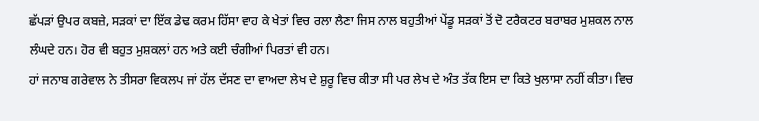ਛੱਪੜਾਂ ਉਪਰ ਕਬਜ਼ੇ, ਸੜਕਾਂ ਦਾ ਇੱਕ ਡੇਢ ਕਰਮ ਹਿੱਸਾ ਵਾਹ ਕੇ ਖੇਤਾਂ ਵਿਚ ਰਲਾ ਲੈਣਾ ਜਿਸ ਨਾਲ ਬਹੁਤੀਆਂ ਪੇਂਡੂ ਸੜਕਾਂ ਤੋਂ ਦੋ ਟਰੈਕਟਰ ਬਰਾਬਰ ਮੁਸ਼ਕਲ ਨਾਲ ਲੰਘਦੇ ਹਨ। ਹੋਰ ਵੀ ਬਹੁਤ ਮੁਸ਼ਕਲਾਂ ਹਨ ਅਤੇ ਕਈ ਚੰਗੀਆਂ ਪਿਰਤਾਂ ਵੀ ਹਨ।
ਹਾਂ ਜਨਾਬ ਗਰੇਵਾਲ ਨੇ ਤੀਸਰਾ ਵਿਕਲਪ ਜਾਂ ਹੱਲ ਦੱਸਣ ਦਾ ਵਾਅਦਾ ਲੇਖ ਦੇ ਸ਼ੁਰੂ ਵਿਚ ਕੀਤਾ ਸੀ ਪਰ ਲੇਖ ਦੇ ਅੰਤ ਤੱਕ ਇਸ ਦਾ ਕਿਤੇ ਖੁਲਾਸਾ ਨਹੀਂ ਕੀਤਾ। ਵਿਚ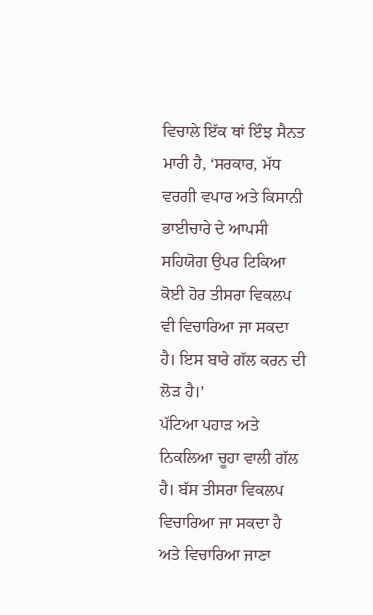ਵਿਚਾਲੇ ਇੱਕ ਥਾਂ ਇੰਝ ਸੈਨਤ ਮਾਰੀ ਹੈ, ‘ਸਰਕਾਰ, ਮੱਧ ਵਰਗੀ ਵਪਾਰ ਅਤੇ ਕਿਸਾਨੀ ਭਾਈਚਾਰੇ ਦੇ ਆਪਸੀ ਸਹਿਯੋਗ ਉਪਰ ਟਿਕਿਆ ਕੋਈ ਹੋਰ ਤੀਸਰਾ ਵਿਕਲਪ ਵੀ ਵਿਚਾਰਿਆ ਜਾ ਸਕਦਾ ਹੈ। ਇਸ ਬਾਰੇ ਗੱਲ ਕਰਨ ਦੀ ਲੋੜ ਹੈ।’
ਪੱਟਿਆ ਪਹਾੜ ਅਤੇ ਨਿਕਲਿਆ ਚੂਹਾ ਵਾਲੀ ਗੱਲ ਹੈ। ਬੱਸ ਤੀਸਰਾ ਵਿਕਲਪ ਵਿਚਾਰਿਆ ਜਾ ਸਕਦਾ ਹੈ ਅਤੇ ਵਿਚਾਰਿਆ ਜਾਣਾ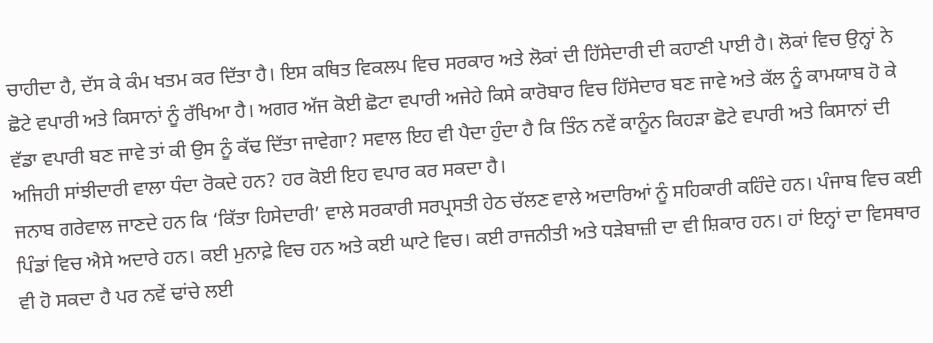ਚਾਹੀਦਾ ਹੈ, ਦੱਸ ਕੇ ਕੰਮ ਖਤਮ ਕਰ ਦਿੱਤਾ ਹੈ। ਇਸ ਕਥਿਤ ਵਿਕਲਪ ਵਿਚ ਸਰਕਾਰ ਅਤੇ ਲੋਕਾਂ ਦੀ ਹਿੱਸੇਦਾਰੀ ਦੀ ਕਹਾਣੀ ਪਾਈ ਹੈ। ਲੋਕਾਂ ਵਿਚ ਉਨ੍ਹਾਂ ਨੇ ਛੋਟੇ ਵਪਾਰੀ ਅਤੇ ਕਿਸਾਨਾਂ ਨੂੰ ਰੱਖਿਆ ਹੈ। ਅਗਰ ਅੱਜ ਕੋਈ ਛੋਟਾ ਵਪਾਰੀ ਅਜੇਹੇ ਕਿਸੇ ਕਾਰੋਬਾਰ ਵਿਚ ਹਿੱਸੇਦਾਰ ਬਣ ਜਾਵੇ ਅਤੇ ਕੱਲ ਨੂੰ ਕਾਮਯਾਬ ਹੋ ਕੇ ਵੱਡਾ ਵਪਾਰੀ ਬਣ ਜਾਵੇ ਤਾਂ ਕੀ ਉਸ ਨੂੰ ਕੱਢ ਦਿੱਤਾ ਜਾਵੇਗਾ? ਸਵਾਲ ਇਹ ਵੀ ਪੈਦਾ ਹੁੰਦਾ ਹੈ ਕਿ ਤਿੰਨ ਨਵੇਂ ਕਾਨੂੰਨ ਕਿਹੜਾ ਛੋਟੇ ਵਪਾਰੀ ਅਤੇ ਕਿਸਾਨਾਂ ਦੀ ਅਜਿਹੀ ਸਾਂਝੀਦਾਰੀ ਵਾਲਾ ਧੰਦਾ ਰੋਕਦੇ ਹਨ? ਹਰ ਕੋਈ ਇਹ ਵਪਾਰ ਕਰ ਸਕਦਾ ਹੈ।
ਜਨਾਬ ਗਰੇਵਾਲ ਜਾਣਦੇ ਹਨ ਕਿ ‘ਕਿੱਤਾ ਹਿਸੇਦਾਰੀ’ ਵਾਲੇ ਸਰਕਾਰੀ ਸਰਪ੍ਰਸਤੀ ਹੇਠ ਚੱਲਣ ਵਾਲੇ ਅਦਾਰਿਆਂ ਨੂੰ ਸਹਿਕਾਰੀ ਕਹਿੰਦੇ ਹਨ। ਪੰਜਾਬ ਵਿਚ ਕਈ ਪਿੰਡਾਂ ਵਿਚ ਐਸੇ ਅਦਾਰੇ ਹਨ। ਕਈ ਮੁਨਾਫ਼ੇ ਵਿਚ ਹਨ ਅਤੇ ਕਈ ਘਾਟੇ ਵਿਚ। ਕਈ ਰਾਜਨੀਤੀ ਅਤੇ ਧੜੇਬਾਜ਼ੀ ਦਾ ਵੀ ਸ਼ਿਕਾਰ ਹਨ। ਹਾਂ ਇਨ੍ਹਾਂ ਦਾ ਵਿਸਥਾਰ ਵੀ ਹੋ ਸਕਦਾ ਹੈ ਪਰ ਨਵੇਂ ਢਾਂਚੇ ਲਈ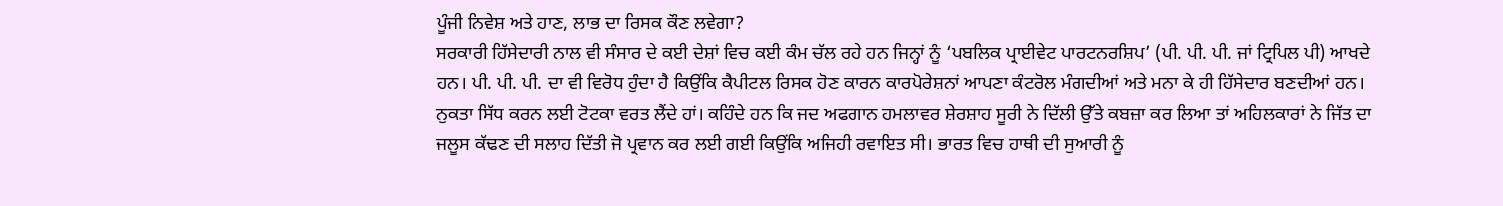ਪੂੰਜੀ ਨਿਵੇਸ਼ ਅਤੇ ਹਾਣ, ਲਾਭ ਦਾ ਰਿਸਕ ਕੌਣ ਲਵੇਗਾ?
ਸਰਕਾਰੀ ਹਿੱਸੇਦਾਰੀ ਨਾਲ ਵੀ ਸੰਸਾਰ ਦੇ ਕਈ ਦੇਸ਼ਾਂ ਵਿਚ ਕਈ ਕੰਮ ਚੱਲ ਰਹੇ ਹਨ ਜਿਨ੍ਹਾਂ ਨੂੰ ‘ਪਬਲਿਕ ਪ੍ਰਾਈਵੇਟ ਪਾਰਟਨਰਸ਼ਿਪ’ (ਪੀ. ਪੀ. ਪੀ. ਜਾਂ ਟ੍ਰਿਪਿਲ ਪੀ) ਆਖਦੇ ਹਨ। ਪੀ. ਪੀ. ਪੀ. ਦਾ ਵੀ ਵਿਰੋਧ ਹੁੰਦਾ ਹੈ ਕਿਉਂਕਿ ਕੈਪੀਟਲ ਰਿਸਕ ਹੋਣ ਕਾਰਨ ਕਾਰਪੋਰੇਸ਼ਨਾਂ ਆਪਣਾ ਕੰਟਰੋਲ ਮੰਗਦੀਆਂ ਅਤੇ ਮਨਾ ਕੇ ਹੀ ਹਿੱਸੇਦਾਰ ਬਣਦੀਆਂ ਹਨ।
ਨੁਕਤਾ ਸਿੱਧ ਕਰਨ ਲਈ ਟੋਟਕਾ ਵਰਤ ਲੈਂਦੇ ਹਾਂ। ਕਹਿੰਦੇ ਹਨ ਕਿ ਜਦ ਅਫਗਾਨ ਹਮਲਾਵਰ ਸ਼ੇਰਸ਼ਾਹ ਸੂਰੀ ਨੇ ਦਿੱਲੀ ਉੱਤੇ ਕਬਜ਼ਾ ਕਰ ਲਿਆ ਤਾਂ ਅਹਿਲਕਾਰਾਂ ਨੇ ਜਿੱਤ ਦਾ ਜਲੂਸ ਕੱਢਣ ਦੀ ਸਲਾਹ ਦਿੱਤੀ ਜੋ ਪ੍ਰਵਾਨ ਕਰ ਲਈ ਗਈ ਕਿਉਂਕਿ ਅਜਿਹੀ ਰਵਾਇਤ ਸੀ। ਭਾਰਤ ਵਿਚ ਹਾਥੀ ਦੀ ਸੁਆਰੀ ਨੂੰ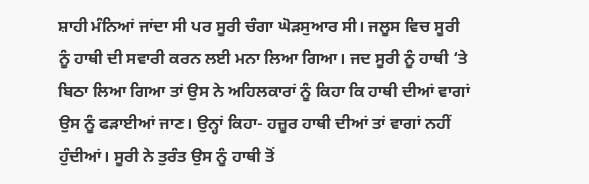ਸ਼ਾਹੀ ਮੰਨਿਆਂ ਜਾਂਦਾ ਸੀ ਪਰ ਸੂਰੀ ਚੰਗਾ ਘੋੜਸੁਆਰ ਸੀ। ਜਲੂਸ ਵਿਚ ਸੂਰੀ ਨੂੰ ਹਾਥੀ ਦੀ ਸਵਾਰੀ ਕਰਨ ਲਈ ਮਨਾ ਲਿਆ ਗਿਆ। ਜਦ ਸੂਰੀ ਨੂੰ ਹਾਥੀ ‘ਤੇ ਬਿਠਾ ਲਿਆ ਗਿਆ ਤਾਂ ਉਸ ਨੇ ਅਹਿਲਕਾਰਾਂ ਨੂੰ ਕਿਹਾ ਕਿ ਹਾਥੀ ਦੀਆਂ ਵਾਗਾਂ ਉਸ ਨੂੰ ਫੜਾਈਆਂ ਜਾਣ। ਉਨ੍ਹਾਂ ਕਿਹਾ- ਹਜ਼ੂਰ ਹਾਥੀ ਦੀਆਂ ਤਾਂ ਵਾਗਾਂ ਨਹੀਂ ਹੁੰਦੀਆਂ। ਸੂਰੀ ਨੇ ਤੁਰੰਤ ਉਸ ਨੂੰ ਹਾਥੀ ਤੋਂ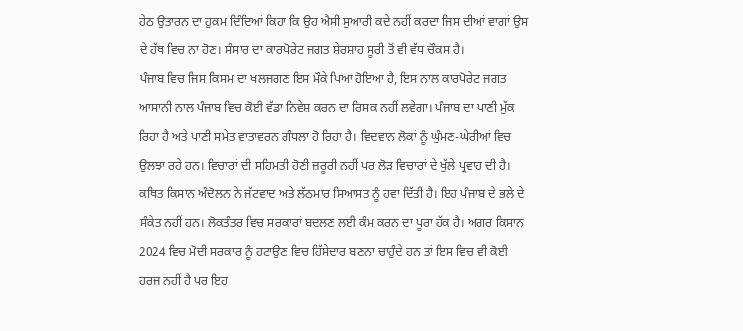ਹੇਠ ਉਤਾਰਨ ਦਾ ਹੁਕਮ ਦਿੰਦਿਆਂ ਕਿਹਾ ਕਿ ਉਹ ਐਸੀ ਸੁਆਰੀ ਕਦੇ ਨਹੀਂ ਕਰਦਾ ਜਿਸ ਦੀਆਂ ਵਾਗਾਂ ਉਸ ਦੇ ਹੱਥ ਵਿਚ ਨਾ ਹੋਣ। ਸੰਸਾਰ ਦਾ ਕਾਰਪੋਰੇਟ ਜਗਤ ਸ਼ੇਰਸ਼ਾਹ ਸੂਰੀ ਤੋਂ ਵੀ ਵੱਧ ਚੌਕਸ ਹੈ।
ਪੰਜਾਬ ਵਿਚ ਜਿਸ ਕਿਸਮ ਦਾ ਖਲਜਗਣ ਇਸ ਮੌਕੇ ਪਿਆ ਹੋਇਆ ਹੈ, ਇਸ ਨਾਲ ਕਾਰਪੋਰੇਟ ਜਗਤ ਆਸਾਨੀ ਨਾਲ ਪੰਜਾਬ ਵਿਚ ਕੋਈ ਵੱਡਾ ਨਿਵੇਸ਼ ਕਰਨ ਦਾ ਰਿਸਕ ਨਹੀਂ ਲਵੇਗਾ। ਪੰਜਾਬ ਦਾ ਪਾਣੀ ਮੁੱਕ ਰਿਹਾ ਹੈ ਅਤੇ ਪਾਣੀ ਸਮੇਤ ਵਾਤਾਵਰਨ ਗੰਧਲਾ ਹੋ ਰਿਹਾ ਹੈ। ਵਿਦਵਾਨ ਲੋਕਾਂ ਨੂੰ ਘੁੰਮਣ-ਘੇਰੀਆਂ ਵਿਚ ਉਲਝਾ ਰਹੇ ਹਨ। ਵਿਚਾਰਾਂ ਦੀ ਸਹਿਮਤੀ ਹੋਣੀ ਜ਼ਰੂਰੀ ਨਹੀਂ ਪਰ ਲੋੜ ਵਿਚਾਰਾਂ ਦੇ ਖੁੱਲੇ ਪ੍ਰਵਾਹ ਦੀ ਹੈ। ਕਥਿਤ ਕਿਸਾਨ ਅੰਦੋਲਨ ਨੇ ਜੱਟਵਾਦ ਅਤੇ ਲੱਠਮਾਰ ਸਿਆਸਤ ਨੂੰ ਹਵਾ ਦਿੱਤੀ ਹੈ। ਇਹ ਪੰਜਾਬ ਦੇ ਭਲੇ ਦੇ ਸੰਕੇਤ ਨਹੀਂ ਹਨ। ਲੋਕਤੰਤਰ ਵਿਚ ਸਰਕਾਰਾਂ ਬਦਲਣ ਲਈ ਕੰਮ ਕਰਨ ਦਾ ਪੂਰਾ ਹੱਕ ਹੈ। ਅਗਰ ਕਿਸਾਨ 2024 ਵਿਚ ਮੋਦੀ ਸਰਕਾਰ ਨੂੰ ਹਟਾਉਣ ਵਿਚ ਹਿੱਸੇਦਾਰ ਬਣਨਾ ਚਾਹੁੰਦੇ ਹਨ ਤਾਂ ਇਸ ਵਿਚ ਵੀ ਕੋਈ ਹਰਜ ਨਹੀਂ ਹੈ ਪਰ ਇਹ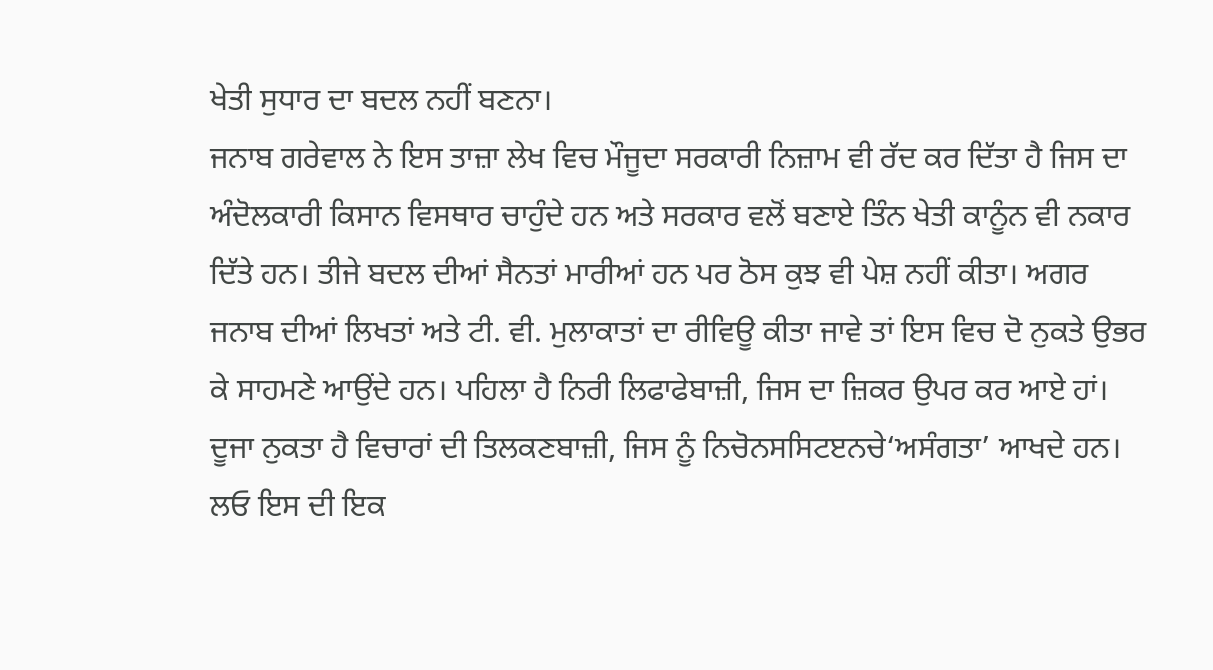ਖੇਤੀ ਸੁਧਾਰ ਦਾ ਬਦਲ ਨਹੀਂ ਬਣਨਾ।
ਜਨਾਬ ਗਰੇਵਾਲ ਨੇ ਇਸ ਤਾਜ਼ਾ ਲੇਖ ਵਿਚ ਮੌਜੂਦਾ ਸਰਕਾਰੀ ਨਿਜ਼ਾਮ ਵੀ ਰੱਦ ਕਰ ਦਿੱਤਾ ਹੈ ਜਿਸ ਦਾ ਅੰਦੋਲਕਾਰੀ ਕਿਸਾਨ ਵਿਸਥਾਰ ਚਾਹੁੰਦੇ ਹਨ ਅਤੇ ਸਰਕਾਰ ਵਲੋਂ ਬਣਾਏ ਤਿੰਨ ਖੇਤੀ ਕਾਨੂੰਨ ਵੀ ਨਕਾਰ ਦਿੱਤੇ ਹਨ। ਤੀਜੇ ਬਦਲ ਦੀਆਂ ਸੈਨਤਾਂ ਮਾਰੀਆਂ ਹਨ ਪਰ ਠੋਸ ਕੁਝ ਵੀ ਪੇਸ਼ ਨਹੀਂ ਕੀਤਾ। ਅਗਰ ਜਨਾਬ ਦੀਆਂ ਲਿਖਤਾਂ ਅਤੇ ਟੀ. ਵੀ. ਮੁਲਾਕਾਤਾਂ ਦਾ ਰੀਵਿਊ ਕੀਤਾ ਜਾਵੇ ਤਾਂ ਇਸ ਵਿਚ ਦੋ ਨੁਕਤੇ ਉਭਰ ਕੇ ਸਾਹਮਣੇ ਆਉਂਦੇ ਹਨ। ਪਹਿਲਾ ਹੈ ਨਿਰੀ ਲਿਫਾਫੇਬਾਜ਼ੀ, ਜਿਸ ਦਾ ਜ਼ਿਕਰ ਉਪਰ ਕਰ ਆਏ ਹਾਂ। ਦੂਜਾ ਨੁਕਤਾ ਹੈ ਵਿਚਾਰਾਂ ਦੀ ਤਿਲਕਣਬਾਜ਼ੀ, ਜਿਸ ਨੂੰ ਨਿਚੋਨਸਸਿਟੲਨਚੇ‘ਅਸੰਗਤਾ’ ਆਖਦੇ ਹਨ। ਲਓ ਇਸ ਦੀ ਇਕ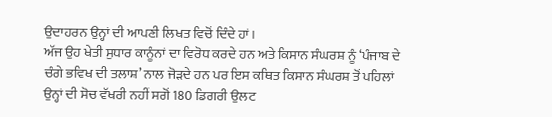ਉਦਾਹਰਨ ਉਨ੍ਹਾਂ ਦੀ ਆਪਣੀ ਲਿਖਤ ਵਿਚੋਂ ਦਿੰਦੇ ਹਾਂ।
ਅੱਜ ਉਹ ਖੇਤੀ ਸੁਧਾਰ ਕਾਨੂੰਨਾਂ ਦਾ ਵਿਰੋਧ ਕਰਦੇ ਹਨ ਅਤੇ ਕਿਸਾਨ ਸੰਘਰਸ਼ ਨੂੰ ‘ਪੰਜਾਬ ਦੇ ਚੰਗੇ ਭਵਿਖ ਦੀ ਤਲਾਸ਼’ ਨਾਲ ਜੋੜਦੇ ਹਨ ਪਰ ਇਸ ਕਥਿਤ ਕਿਸਾਨ ਸੰਘਰਸ਼ ਤੋਂ ਪਹਿਲਾਂ ਉਨ੍ਹਾਂ ਦੀ ਸੋਚ ਵੱਖਰੀ ਨਹੀਂ ਸਗੋਂ 180 ਡਿਗਰੀ ਉਲਟ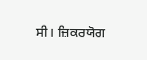ਸੀ। ਜ਼ਿਕਰਯੋਗ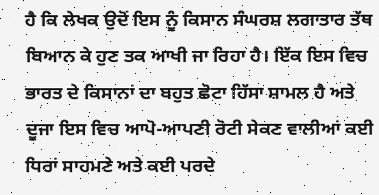ਹੈ ਕਿ ਲੇਖਕ ਉਦੋਂ ਇਸ ਨੂੰ ਕਿਸਾਨ ਸੰਘਰਸ਼ ਲਗਾਤਾਰ ਤੱਥ ਬਿਆਨ ਕੇ ਹੁਣ ਤਕ ਆਖੀ ਜਾ ਰਿਹਾ ਹੈ। ਇੱਕ ਇਸ ਵਿਚ ਭਾਰਤ ਦੇ ਕਿਸਾਨਾਂ ਦਾ ਬਹੁਤ ਛੋਟਾ ਹਿੱਸਾ ਸ਼ਾਮਲ ਹੈ ਅਤੇ ਦੂਜਾ ਇਸ ਵਿਚ ਆਪੋ-ਆਪਣੀ ਰੋਟੀ ਸੇਕਣ ਵਾਲੀਆਂ ਕਈ ਧਿਰਾਂ ਸਾਹਮਣੇ ਅਤੇ ਕਈ ਪਰਦੇ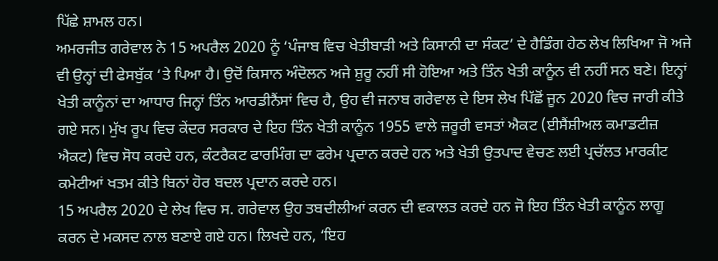ਪਿੱਛੇ ਸ਼ਾਮਲ ਹਨ।
ਅਮਰਜੀਤ ਗਰੇਵਾਲ ਨੇ 15 ਅਪਰੈਲ 2020 ਨੂੰ ‘ਪੰਜਾਬ ਵਿਚ ਖੇਤੀਬਾੜੀ ਅਤੇ ਕਿਸਾਨੀ ਦਾ ਸੰਕਟ’ ਦੇ ਹੈਡਿੰਗ ਹੇਠ ਲੇਖ ਲਿਖਿਆ ਜੋ ਅਜੇ ਵੀ ਉਨ੍ਹਾਂ ਦੀ ਫੇਸਬੁੱਕ ‘ਤੇ ਪਿਆ ਹੈ। ਉਦੋਂ ਕਿਸਾਨ ਅੰਦੋਲਨ ਅਜੇ ਸ਼ੁਰੂ ਨਹੀਂ ਸੀ ਹੋਇਆ ਅਤੇ ਤਿੰਨ ਖੇਤੀ ਕਾਨੂੰਨ ਵੀ ਨਹੀਂ ਸਨ ਬਣੇ। ਇਨ੍ਹਾਂ ਖੇਤੀ ਕਾਨੂੰਨਾਂ ਦਾ ਆਧਾਰ ਜਿਨ੍ਹਾਂ ਤਿੰਨ ਆਰਡੀਨੈਂਸਾਂ ਵਿਚ ਹੈ, ਉਹ ਵੀ ਜਨਾਬ ਗਰੇਵਾਲ ਦੇ ਇਸ ਲੇਖ ਪਿੱਛੋਂ ਜੂਨ 2020 ਵਿਚ ਜਾਰੀ ਕੀਤੇ ਗਏ ਸਨ। ਮੁੱਖ ਰੂਪ ਵਿਚ ਕੇਂਦਰ ਸਰਕਾਰ ਦੇ ਇਹ ਤਿੰਨ ਖੇਤੀ ਕਾਨੂੰਨ 1955 ਵਾਲੇ ਜ਼ਰੂਰੀ ਵਸਤਾਂ ਐਕਟ (ਈਸੈਂਸ਼ੀਅਲ ਕਮਾਡਟੀਜ਼ ਐਕਟ) ਵਿਚ ਸੋਧ ਕਰਦੇ ਹਨ, ਕੰਟਰੈਕਟ ਫਾਰਮਿੰਗ ਦਾ ਫਰੇਮ ਪ੍ਰਦਾਨ ਕਰਦੇ ਹਨ ਅਤੇ ਖੇਤੀ ਉਤਪਾਦ ਵੇਚਣ ਲਈ ਪ੍ਰਚੱਲਤ ਮਾਰਕੀਟ ਕਮੇਟੀਆਂ ਖਤਮ ਕੀਤੇ ਬਿਨਾਂ ਹੋਰ ਬਦਲ ਪ੍ਰਦਾਨ ਕਰਦੇ ਹਨ।
15 ਅਪਰੈਲ 2020 ਦੇ ਲੇਖ ਵਿਚ ਸ. ਗਰੇਵਾਲ ਉਹ ਤਬਦੀਲੀਆਂ ਕਰਨ ਦੀ ਵਕਾਲਤ ਕਰਦੇ ਹਨ ਜੋ ਇਹ ਤਿੰਨ ਖੇਤੀ ਕਾਨੂੰਨ ਲਾਗੂ ਕਰਨ ਦੇ ਮਕਸਦ ਨਾਲ ਬਣਾਏ ਗਏ ਹਨ। ਲਿਖਦੇ ਹਨ, ‘ਇਹ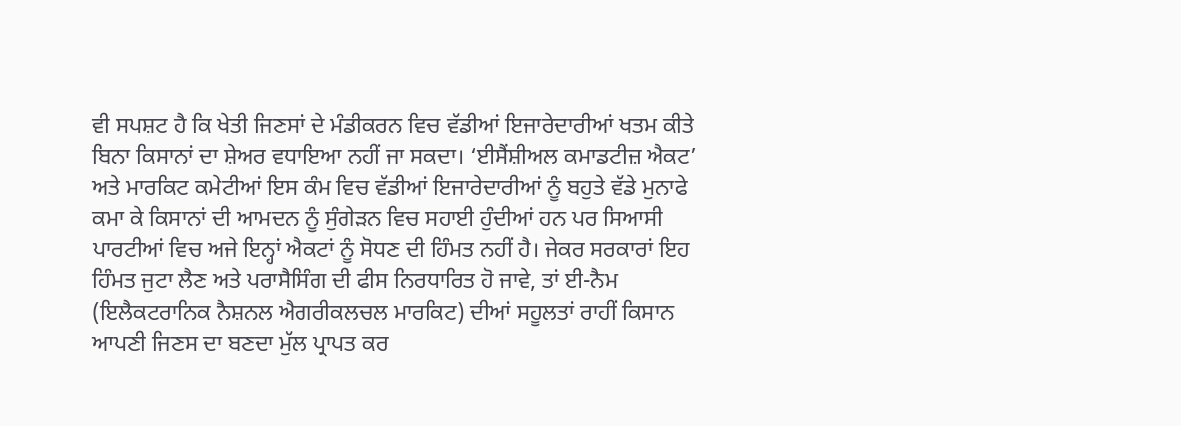ਵੀ ਸਪਸ਼ਟ ਹੈ ਕਿ ਖੇਤੀ ਜਿਣਸਾਂ ਦੇ ਮੰਡੀਕਰਨ ਵਿਚ ਵੱਡੀਆਂ ਇਜਾਰੇਦਾਰੀਆਂ ਖਤਮ ਕੀਤੇ ਬਿਨਾ ਕਿਸਾਨਾਂ ਦਾ ਸ਼ੇਅਰ ਵਧਾਇਆ ਨਹੀਂ ਜਾ ਸਕਦਾ। ‘ਈਸੈਂਸ਼ੀਅਲ ਕਮਾਡਟੀਜ਼ ਐਕਟ’ ਅਤੇ ਮਾਰਕਿਟ ਕਮੇਟੀਆਂ ਇਸ ਕੰਮ ਵਿਚ ਵੱਡੀਆਂ ਇਜਾਰੇਦਾਰੀਆਂ ਨੂੰ ਬਹੁਤੇ ਵੱਡੇ ਮੁਨਾਫੇ ਕਮਾ ਕੇ ਕਿਸਾਨਾਂ ਦੀ ਆਮਦਨ ਨੂੰ ਸੁੰਗੇੜਨ ਵਿਚ ਸਹਾਈ ਹੁੰਦੀਆਂ ਹਨ ਪਰ ਸਿਆਸੀ ਪਾਰਟੀਆਂ ਵਿਚ ਅਜੇ ਇਨ੍ਹਾਂ ਐਕਟਾਂ ਨੂੰ ਸੋਧਣ ਦੀ ਹਿੰਮਤ ਨਹੀਂ ਹੈ। ਜੇਕਰ ਸਰਕਾਰਾਂ ਇਹ ਹਿੰਮਤ ਜੁਟਾ ਲੈਣ ਅਤੇ ਪਰਾਸੈਸਿੰਗ ਦੀ ਫੀਸ ਨਿਰਧਾਰਿਤ ਹੋ ਜਾਵੇ, ਤਾਂ ਈ-ਨੈਮ (ਇਲੈਕਟਰਾਨਿਕ ਨੈਸ਼ਨਲ ਐਗਰੀਕਲਚਲ ਮਾਰਕਿਟ) ਦੀਆਂ ਸਹੂਲਤਾਂ ਰਾਹੀਂ ਕਿਸਾਨ ਆਪਣੀ ਜਿਣਸ ਦਾ ਬਣਦਾ ਮੁੱਲ ਪ੍ਰਾਪਤ ਕਰ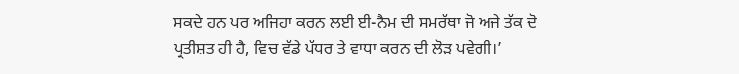ਸਕਦੇ ਹਨ ਪਰ ਅਜਿਹਾ ਕਰਨ ਲਈ ਈ-ਨੈਮ ਦੀ ਸਮਰੱਥਾ ਜੋ ਅਜੇ ਤੱਕ ਦੋ ਪ੍ਰਤੀਸ਼ਤ ਹੀ ਹੈ, ਵਿਚ ਵੱਡੇ ਪੱਧਰ ਤੇ ਵਾਧਾ ਕਰਨ ਦੀ ਲੋੜ ਪਵੇਗੀ।’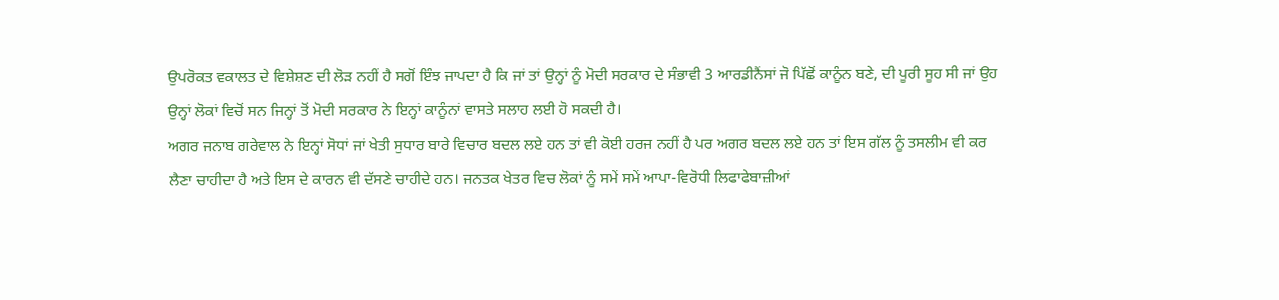ਉਪਰੋਕਤ ਵਕਾਲਤ ਦੇ ਵਿਸ਼ੇਸ਼ਣ ਦੀ ਲੋੜ ਨਹੀਂ ਹੈ ਸਗੋਂ ਇੰਝ ਜਾਪਦਾ ਹੈ ਕਿ ਜਾਂ ਤਾਂ ਉਨ੍ਹਾਂ ਨੂੰ ਮੋਦੀ ਸਰਕਾਰ ਦੇ ਸੰਭਾਵੀ 3 ਆਰਡੀਨੈਂਸਾਂ ਜੋ ਪਿੱਛੋਂ ਕਾਨੂੰਨ ਬਣੇ, ਦੀ ਪੂਰੀ ਸੂਹ ਸੀ ਜਾਂ ਉਹ ਉਨ੍ਹਾਂ ਲੋਕਾਂ ਵਿਚੋਂ ਸਨ ਜਿਨ੍ਹਾਂ ਤੋਂ ਮੋਦੀ ਸਰਕਾਰ ਨੇ ਇਨ੍ਹਾਂ ਕਾਨੂੰਨਾਂ ਵਾਸਤੇ ਸਲਾਹ ਲਈ ਹੋ ਸਕਦੀ ਹੈ।
ਅਗਰ ਜਨਾਬ ਗਰੇਵਾਲ ਨੇ ਇਨ੍ਹਾਂ ਸੋਧਾਂ ਜਾਂ ਖੇਤੀ ਸੁਧਾਰ ਬਾਰੇ ਵਿਚਾਰ ਬਦਲ ਲਏ ਹਨ ਤਾਂ ਵੀ ਕੋਈ ਹਰਜ ਨਹੀਂ ਹੈ ਪਰ ਅਗਰ ਬਦਲ ਲਏ ਹਨ ਤਾਂ ਇਸ ਗੱਲ ਨੂੰ ਤਸਲੀਮ ਵੀ ਕਰ ਲੈਣਾ ਚਾਹੀਦਾ ਹੈ ਅਤੇ ਇਸ ਦੇ ਕਾਰਨ ਵੀ ਦੱਸਣੇ ਚਾਹੀਦੇ ਹਨ। ਜਨਤਕ ਖੇਤਰ ਵਿਚ ਲੋਕਾਂ ਨੂੰ ਸਮੇਂ ਸਮੇਂ ਆਪਾ-ਵਿਰੋਧੀ ਲਿਫਾਫੇਬਾਜ਼ੀਆਂ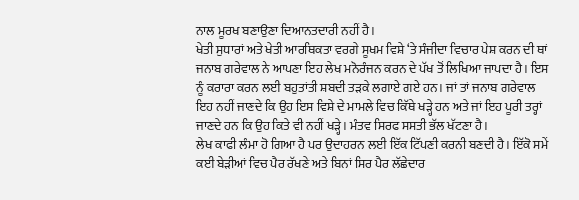ਨਾਲ ਮੂਰਖ ਬਣਾਉਣਾ ਦਿਆਨਤਦਾਰੀ ਨਹੀਂ ਹੈ।
ਖੇਤੀ ਸੁਧਾਰਾਂ ਅਤੇ ਖੇਤੀ ਆਰਥਿਕਤਾ ਵਰਗੇ ਸੂਖਮ ਵਿਸ਼ੇ ‘ਤੇ ਸੰਜੀਦਾ ਵਿਚਾਰ ਪੇਸ਼ ਕਰਨ ਦੀ ਥਾਂ ਜਨਾਬ ਗਰੇਵਾਲ ਨੇ ਆਪਣਾ ਇਹ ਲੇਖ ਮਨੋਰੰਜਨ ਕਰਨ ਦੇ ਪੱਖ ਤੋਂ ਲਿਖਿਆ ਜਾਪਦਾ ਹੈ। ਇਸ ਨੂੰ ਕਰਾਰਾ ਕਰਨ ਲਈ ਬਹੁਤਾਂਤੀ ਸ਼ਬਦੀ ਤੜਕੇ ਲਗਾਏ ਗਏ ਹਨ। ਜਾਂ ਤਾਂ ਜਨਾਬ ਗਰੇਵਾਲ ਇਹ ਨਹੀਂ ਜਾਣਦੇ ਕਿ ਉਹ ਇਸ ਵਿਸ਼ੇ ਦੇ ਮਾਮਲੇ ਵਿਚ ਕਿੱਥੇ ਖੜ੍ਹੇ ਹਨ ਅਤੇ ਜਾਂ ਇਹ ਪੂਰੀ ਤਰ੍ਹਾਂ ਜਾਣਦੇ ਹਨ ਕਿ ਉਹ ਕਿਤੇ ਵੀ ਨਹੀਂ ਖੜ੍ਹੇ। ਮੰਤਵ ਸਿਰਫ ਸਸਤੀ ਭੱਲ ਖੱਟਣਾ ਹੈ।
ਲੇਖ ਕਾਫੀ ਲੰਮਾ ਹੋ ਗਿਆ ਹੈ ਪਰ ਉਦਾਹਰਨ ਲਈ ਇੱਕ ਟਿੱਪਣੀ ਕਰਨੀ ਬਣਦੀ ਹੈ। ਇੱਕੋ ਸਮੇਂ ਕਈ ਬੇੜੀਆਂ ਵਿਚ ਪੈਰ ਰੱਖਣੇ ਅਤੇ ਬਿਨਾਂ ਸਿਰ ਪੈਰ ਲੱਛੇਦਾਰ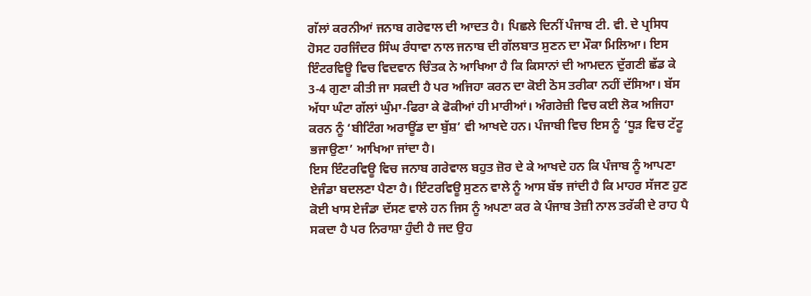ਗੱਲਾਂ ਕਰਨੀਆਂ ਜਨਾਬ ਗਰੇਵਾਲ ਦੀ ਆਦਤ ਹੈ। ਪਿਛਲੇ ਦਿਨੀਂ ਪੰਜਾਬ ਟੀ. ਵੀ. ਦੇ ਪ੍ਰਸਿਧ ਹੋਸਟ ਹਰਜਿੰਦਰ ਸਿੰਘ ਰੰਧਾਵਾ ਨਾਲ ਜਨਾਬ ਦੀ ਗੱਲਬਾਤ ਸੁਣਨ ਦਾ ਮੌਕਾ ਮਿਲਿਆ। ਇਸ ਇੰਟਰਵਿਊ ਵਿਚ ਵਿਦਵਾਨ ਚਿੰਤਕ ਨੇ ਆਖਿਆ ਹੈ ਕਿ ਕਿਸਾਨਾਂ ਦੀ ਆਮਦਨ ਦੁੱਗਣੀ ਛੱਡ ਕੇ 3-4 ਗੁਣਾ ਕੀਤੀ ਜਾ ਸਕਦੀ ਹੈ ਪਰ ਅਜਿਹਾ ਕਰਨ ਦਾ ਕੋਈ ਠੋਸ ਤਰੀਕਾ ਨਹੀਂ ਦੱਸਿਆ। ਬੱਸ ਅੱਧਾ ਘੰਟਾ ਗੱਲਾਂ ਘੁੰਮਾ-ਫਿਰਾ ਕੇ ਫੋਕੀਆਂ ਹੀ ਮਾਰੀਆਂ। ਅੰਗਰੇਜ਼ੀ ਵਿਚ ਕਈ ਲੋਕ ਅਜਿਹਾ ਕਰਨ ਨੂੰ ‘ਬੀਟਿੰਗ ਅਰਾਊਂਡ ਦਾ ਬੁੱਸ਼’ ਵੀ ਆਖਦੇ ਹਨ। ਪੰਜਾਬੀ ਵਿਚ ਇਸ ਨੂੰ ‘ਧੂੜ ਵਿਚ ਟੱਟੂ ਭਜਾਉਣਾ’ ਆਖਿਆ ਜਾਂਦਾ ਹੈ।
ਇਸ ਇੰਟਰਵਿਊ ਵਿਚ ਜਨਾਬ ਗਰੇਵਾਲ ਬਹੁਤ ਜ਼ੋਰ ਦੇ ਕੇ ਆਖਦੇ ਹਨ ਕਿ ਪੰਜਾਬ ਨੂੰ ਆਪਣਾ ਏਜੰਡਾ ਬਦਲਣਾ ਪੈਣਾ ਹੈ। ਇੰਟਰਵਿਊ ਸੁਣਨ ਵਾਲੇ ਨੂੰ ਆਸ ਬੱਝ ਜਾਂਦੀ ਹੈ ਕਿ ਮਾਹਰ ਸੱਜਣ ਹੁਣ ਕੋਈ ਖਾਸ ਏਜੰਡਾ ਦੱਸਣ ਵਾਲੇ ਹਨ ਜਿਸ ਨੂੰ ਅਪਣਾ ਕਰ ਕੇ ਪੰਜਾਬ ਤੇਜ਼ੀ ਨਾਲ ਤਰੱਕੀ ਦੇ ਰਾਹ ਪੈ ਸਕਦਾ ਹੈ ਪਰ ਨਿਰਾਸ਼ਾ ਹੁੰਦੀ ਹੈ ਜਦ ਉਹ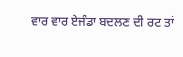ਵਾਰ ਵਾਰ ਏਜੰਡਾ ਬਦਲਣ ਦੀ ਰਟ ਤਾਂ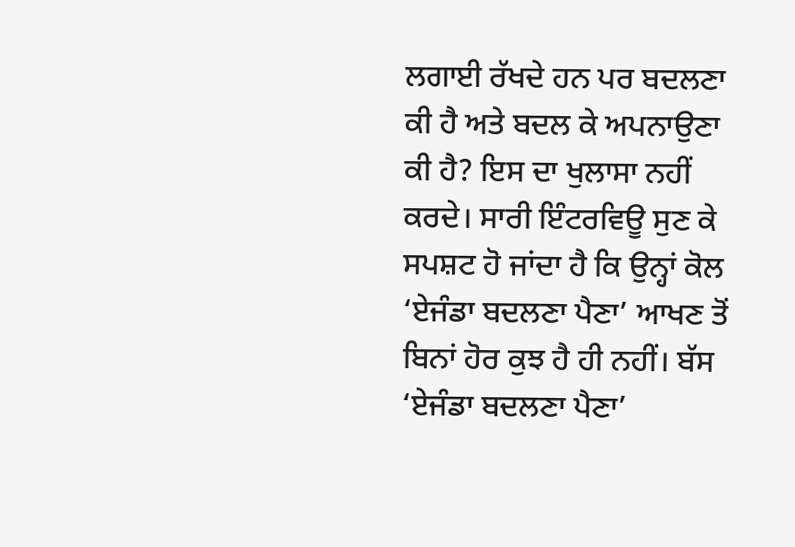ਲਗਾਈ ਰੱਖਦੇ ਹਨ ਪਰ ਬਦਲਣਾ ਕੀ ਹੈ ਅਤੇ ਬਦਲ ਕੇ ਅਪਨਾਉਣਾ ਕੀ ਹੈ? ਇਸ ਦਾ ਖੁਲਾਸਾ ਨਹੀਂ ਕਰਦੇ। ਸਾਰੀ ਇੰਟਰਵਿਊ ਸੁਣ ਕੇ ਸਪਸ਼ਟ ਹੋ ਜਾਂਦਾ ਹੈ ਕਿ ਉਨ੍ਹਾਂ ਕੋਲ ‘ਏਜੰਡਾ ਬਦਲਣਾ ਪੈਣਾ’ ਆਖਣ ਤੋਂ ਬਿਨਾਂ ਹੋਰ ਕੁਝ ਹੈ ਹੀ ਨਹੀਂ। ਬੱਸ ‘ਏਜੰਡਾ ਬਦਲਣਾ ਪੈਣਾ’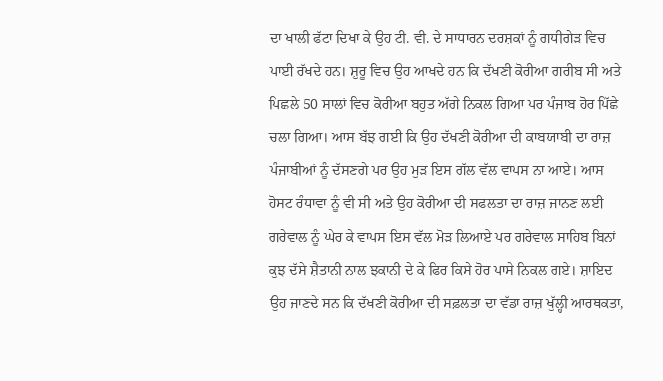ਦਾ ਖਾਲੀ ਫੱਟਾ ਦਿਖਾ ਕੇ ਉਹ ਟੀ. ਵੀ. ਦੇ ਸਾਧਾਰਨ ਦਰਸ਼ਕਾਂ ਨੂੰ ਗਧੀਗੇੜ ਵਿਚ ਪਾਈ ਰੱਖਦੇ ਹਨ। ਸ਼ੁਰੂ ਵਿਚ ਉਹ ਆਖਦੇ ਹਨ ਕਿ ਦੱਖਣੀ ਕੋਰੀਆ ਗਰੀਬ ਸੀ ਅਤੇ ਪਿਛਲੇ 50 ਸਾਲਾਂ ਵਿਚ ਕੋਰੀਆ ਬਹੁਤ ਅੱਗੇ ਨਿਕਲ ਗਿਆ ਪਰ ਪੰਜਾਬ ਹੋਰ ਪਿੱਛੇ ਚਲਾ ਗਿਆ। ਆਸ ਬੱਝ ਗਈ ਕਿ ਉਹ ਦੱਖਣੀ ਕੋਰੀਆ ਦੀ ਕਾਬਯਾਬੀ ਦਾ ਰਾਜ਼ ਪੰਜਾਬੀਆਂ ਨੂੰ ਦੱਸਣਗੇ ਪਰ ਉਹ ਮੁੜ ਇਸ ਗੱਲ ਵੱਲ ਵਾਪਸ ਨਾ ਆਏ। ਆਸ ਹੋਸਟ ਰੰਧਾਵਾ ਨੂੰ ਵੀ ਸੀ ਅਤੇ ਉਹ ਕੋਰੀਆ ਦੀ ਸਫਲਤਾ ਦਾ ਰਾਜ਼ ਜਾਨਣ ਲਈ ਗਰੇਵਾਲ ਨੂੰ ਘੇਰ ਕੇ ਵਾਪਸ ਇਸ ਵੱਲ ਮੋੜ ਲਿਆਏ ਪਰ ਗਰੇਵਾਲ ਸਾਹਿਬ ਬਿਨਾਂ ਕੁਝ ਦੱਸੇ ਸ਼ੈਤਾਨੀ ਨਾਲ ਝਕਾਨੀ ਦੇ ਕੇ ਫਿਰ ਕਿਸੇ ਹੋਰ ਪਾਸੇ ਨਿਕਲ ਗਏ। ਸ਼ਾਇਦ ਉਹ ਜਾਣਦੇ ਸਨ ਕਿ ਦੱਖਣੀ ਕੋਰੀਆ ਦੀ ਸਫ਼ਲਤਾ ਦਾ ਵੱਡਾ ਰਾਜ਼ ਖੁੱਲ੍ਹੀ ਆਰਥਕਤਾ,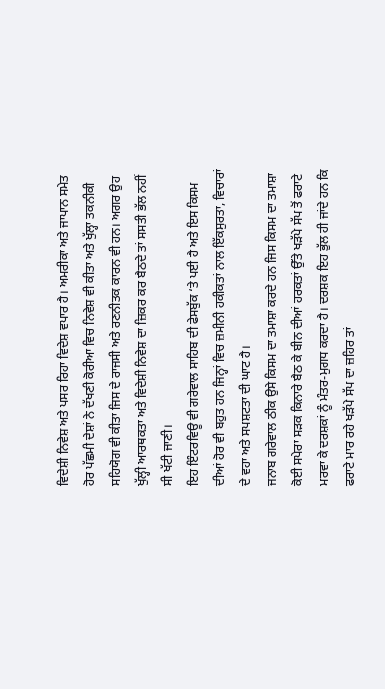ਵਿਦੇਸ਼ੀ ਨਿਵੇਸ਼ ਅਤੇ ਪਸਰ ਰਿਹਾ ਵਿਦੇਸ਼ ਵਪਾਰ ਹੈ। ਅਮਰੀਕਾ ਅਤੇ ਜਾਪਾਨ ਸਮੇਤ ਹੋਰ ਪੱਛਮੀ ਦੇਸ਼ਾਂ ਨੇ ਦੱਖਣੀ ਕੋਰੀਆ ਵਿਚ ਨਿਵੇਸ਼ ਵੀ ਕੀਤਾ ਅਤੇ ਖੁੱਲ੍ਹਾ ਤਕਨੀਕੀ ਸਹਿਯੋਗ ਵੀ ਕੀਤਾ ਜਿਸ ਦੇ ਰਾਜਸੀ ਅਤੇ ਰਣਨੀਤਕ ਕਾਰਨ ਵੀ ਹਨ। ਅਗਰ ਉਹ ਖੁੱਲ੍ਹੀ ਆਰਥਕਤਾ ਅਤੇ ਵਿਦੇਸ਼ੀ ਨਿਵੇਸ਼ ਦਾ ਜ਼ਿਕਰ ਕਰ ਬੈਠਦੇ ਤਾਂ ਸਸਤੀ ਭੱਲ ਨਹੀਂ ਸੀ ਖੱਟੀ ਜਾਣੀ।
ਇਹ ਇੰਟਰਵਿਊ ਵੀ ਗਰੇਵਾਲ ਸਾਹਿਬ ਦੀ ਫੇਸਬੁੱਕ ‘ਤੇ ਪਈ ਹੈ ਅਤੇ ਇਸ ਕਿਸਮ ਦੀਆਂ ਹੋਰ ਵੀ ਬਹੁਤ ਹਨ ਜਿਨ੍ਹਾਂ ਵਿਚ ਜ਼ਮੀਨੀ ਹਕੀਕਤਾਂ ਨਾਲ ਇੱਕਸੁਰਤਾ, ਵਿਚਾਰਾਂ ਦੇ ਵਹਾ ਅਤੇ ਸਪਸ਼ਟਤਾ ਦੀ ਘਾਟ ਹੈ।
ਜਨਾਬ ਗਰੇਵਾਲ ਠੀਕ ਉਸੇ ਕਿਸਮ ਦਾ ਤਮਾਸ਼ਾ ਕਰਦੇ ਹਨ ਜਿਸ ਕਿਸਮ ਦਾ ਤਮਾਸ਼ਾ ਕੋਈ ਸਪੇਰਾ ਸੜਕ ਕਿਨਾਰੇ ਬੈਠ ਕੇ ਬੀਨ ਦੀਆਂ ਹਰਕਤਾਂ ਉੱਤੇ ਖੜੱਪੇ ਸੱਪ ਤੋਂ ਫਰਾਟੇ ਮਰਵਾ ਕੇ ਦਰਸ਼ਕਾਂ ਨੂੰ ਮੰਤਰ-ਮੁਗਧ ਕਰਦਾ ਹੈ। ਦਰਸ਼ਕ ਇਹ ਭੁੱਲ ਹੀ ਜਾਂਦੇ ਹਨ ਕਿ ਫਰਾਟੇ ਮਾਰ ਰਹੇ ਖੜੱਪੇ ਸੱਪ ਦਾ ਜ਼ਹਿਰ ਤਾਂ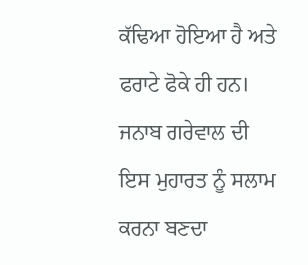ਕੱਢਿਆ ਹੋਇਆ ਹੈ ਅਤੇ ਫਰਾਟੇ ਫੋਕੇ ਹੀ ਹਨ।
ਜਨਾਬ ਗਰੇਵਾਲ ਦੀ ਇਸ ਮੁਹਾਰਤ ਨੂੰ ਸਲਾਮ ਕਰਨਾ ਬਣਦਾ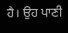ਹੈ। ਉਹ ਪਾਣੀ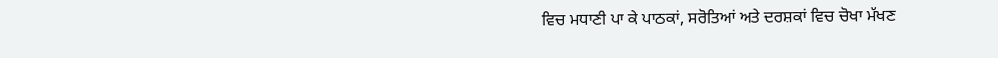ਵਿਚ ਮਧਾਣੀ ਪਾ ਕੇ ਪਾਠਕਾਂ, ਸਰੋਤਿਆਂ ਅਤੇ ਦਰਸ਼ਕਾਂ ਵਿਚ ਚੋਖਾ ਮੱਖਣ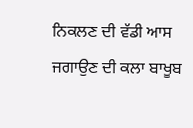ਨਿਕਲਣ ਦੀ ਵੱਡੀ ਆਸ ਜਗਾਉਣ ਦੀ ਕਲਾ ਬਾਖੂਬ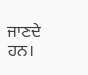ਜਾਣਦੇ ਹਨ।